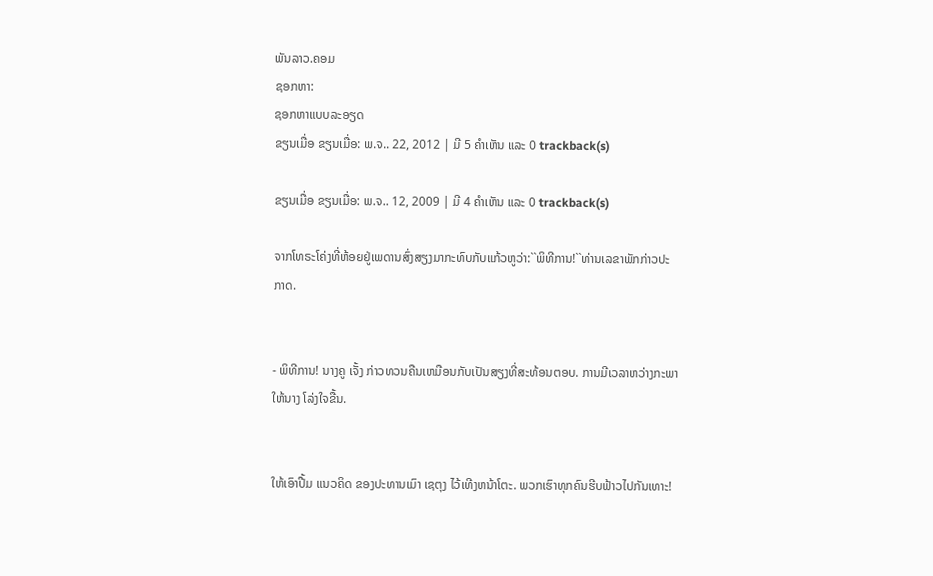ພັນລາວ.ຄອມ
ຊອກຫາ:
ຊອກຫາແບບລະອຽດ
ຂຽນເມື່ອ ຂຽນເມື່ອ: ພ.ຈ.. 22, 2012 | ມີ 5 ຄຳເຫັນ ແລະ 0 trackback(s)

ຂຽນເມື່ອ ຂຽນເມື່ອ: ພ.ຈ.. 12, 2009 | ມີ 4 ຄຳເຫັນ ແລະ 0 trackback(s)

ຈາກໂທຣະໂຄ່ງທີ່ຫ້ອຍຢູ່ເພດານສົ່ງສຽງມາກະທົບກັບແກ້ວຫູວ່າ:``ພິທີການ!``ທ່ານເລຂາພັກກ່າວປະກາດ.


- ພິທີການ! ນາງຄູ ເຈັ້ງ ກ່າວທວນຄືນເຫມືອນກັບເປັນສຽງທີ່ສະທ້ອນຕອບ. ການມີເວລາຫວ່າງກະພາໃຫ້ນາງ ໂລ່ງໃຈຂື້ນ.


ໃຫ້ເອົາປື້ມ ແນວຄິດ ຂອງປະທານເມົາ ເຊຕຸງ ໄວ້ເທີງຫນ້າໂຕະ. ພວກເຮົາທຸກຄົນຮີບຟ້າວໄປກັນເທາະ!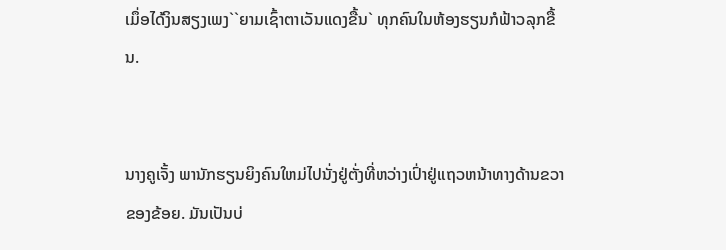ເມຶ່ອໄດ້ງິນສຽງເພງ``ຍາມເຊົ້າຕາເວັນແດງຂື້ນ` ທຸກຄົນໃນຫ້ອງຮຽນກໍຟ້າວລຸກຂື້ນ.


ນາງຄູເຈັ້ງ ພານັກຮຽນຍິງຄົນໃຫມ່ໄປນັ່ງຢູ່ຕັ່ງທີ່ຫວ່າງເປົ່າຢູ່ແຖວຫນ້າທາງດ້ານຂວາຂອງຂ້ອຍ. ມັນເປັນບ່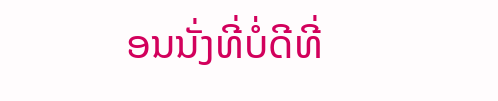ອນນັ່ງທີ່ບໍ່ດີທີ່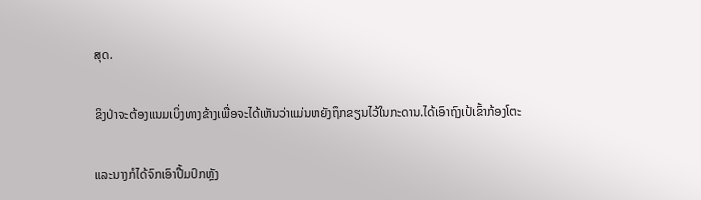ສຸດ.


ຂິງປ່າຈະຕ້ອງແນມເບິ່ງທາງຂ້າງເພື່ອຈະໄດ້ເຫັນວ່າແມ່ນຫຍັງຖຶກຂຽນໄວ້ໃນກະດານ.ໄດ້ເອົາຖົງເປ້ເຂົ້າກ້ອງໂຕະ


ແລະນາງກໍໄດ້ຈົກເອົາປື້ມປົກຫຼັງ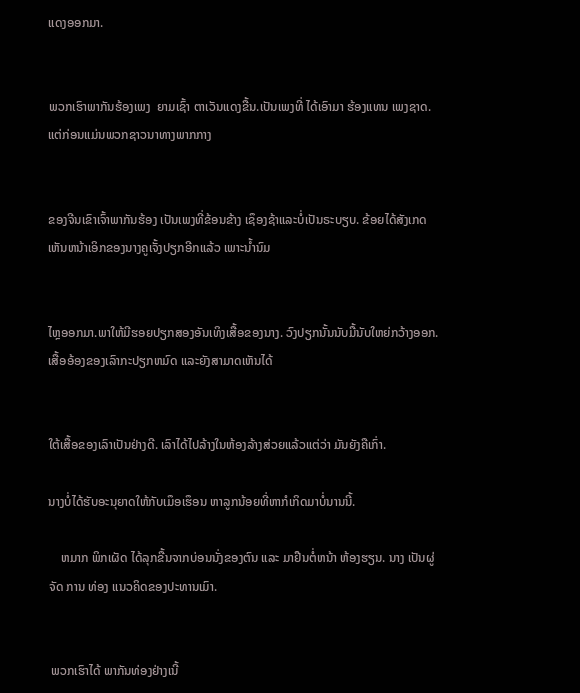ແດງອອກມາ.


ພວກເຮົາພາກັນຮ້ອງເພງ  ຍາມເຊົ້າ ຕາເວັນແດງຂື້ນ.ເປັນເພງທີ່ ໄດ້ເອົາມາ ຮ້ອງແທນ ເພງຊາດ. ແຕ່ກ່ອນແມ່ນພວກຊາວນາທາງພາກກາງ


ຂອງຈີນເຂົາເຈົ້າພາກັນຮ້ອງ ເປັນເພງທີ່ຂ້ອນຂ້າງ ເຊຶອງຊ້າແລະບໍ່ເປັນຣະບຽບ. ຂ້ອຍໄດ້ສັງເກດເຫັນຫນ້າເອິກຂອງນາງຄູເຈັ້ງປຽກອີກແລ້ວ ເພາະນ້ຳນົມ


ໄຫຼອອກມາ.ພາໃຫ້ມີຮອຍປຽກສອງອັນເທິງເສື້ອຂອງນາງ. ວົງປຽກນັ້ນນັບມື້ນັບໃຫຍ່ກວ້າງອອກ.ເສື້ອອ້ອງຂອງເລົາກະປຽກຫມົດ ແລະຍັງສາມາດເຫັນໄດ້


ໃຕ້ເສື້ອຂອງເລົາເປັນຢ່າງດີ. ເລົາໄດ້ໄປລ້າງໃນຫ້ອງລ້າງສ່ວຍແລ້ວແຕ່ວ່າ ມັນຍັງຄືເກົ່າ.

ນາງບໍ່ໄດ້ຮັບອະນຸຍາດໃຫ້ກັບເມຶອເຮຶອນ ຫາລູກນ້ອຍທີ່ຫາກໍເກິດມາບໍ່ນານນີ້.

    ຫມາກ ພິກເຜັດ ໄດ້ລຸກຂື້ນຈາກບ່ອນນັ່ງຂອງຕົນ ແລະ ມາຢືນຕໍ່ຫນ້າ ຫ້ອງຮຽນ. ນາງ ເປັນຜູ່ ຈັດ ການ ທ່ອງ ແນວຄິດຂອງປະທານເມົາ.


 ພວກເຮົາໄດ້ ພາກັນທ່ອງຢ່າງເນີ້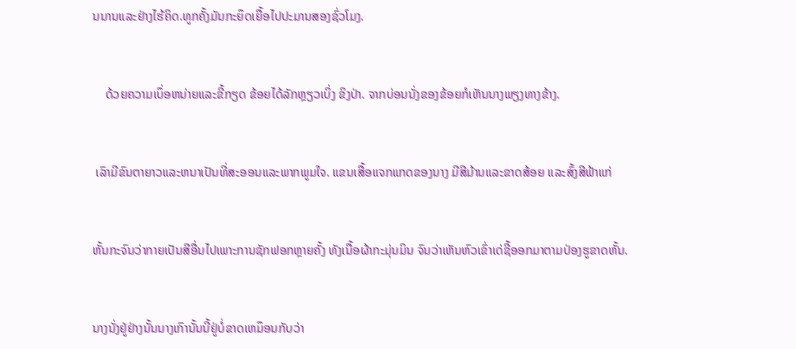ນນານແລະຢ່າງໄຮ້ຄິດ.ທູກຄັ້ງມັນກະຍຶດເຍື້ອໄປປະມານສອງຊົ່ວໂມງ.


    ດ້ວຍຄວາມເບຶ່ອຫນ່າຍແລະຂີ້ກຽດ ຂ້ອຍໄດ້ລັກຫຼຽວເບິ່ງ ຂິງປ່າ. ຈາກບ່ອນນັ່ງຂອງຂ້ອຍກໍເຫັນນາງພຽງທາງຂ້າງ.


 ເລົາມີຂົນຕາຍາວແລະຫນາເປັນທີ່ສະອອນແລະພາກພູມໃຈ. ແຂນເສື້ອແຈກແກດຂອງນາງ ມີສີມ້ານແລະຂາດສ້ອຍ ແລະສົ້ງສີຟ້າແກ່


ຫັ້ນກະຈົນວ່າກາຍເປັນສີອື່ນໄປເພາະການຊັກຟອກຫຼາຍຄັ້ງ ທັງເນື້ອຜ້າກະມຸ່ນມິນ ຈົນວ່າເຫັນຫົວເຂົ່າເດ່ຊີ້ອອກມາຕາມປ່ອງຮູຂາດຫັ້ນ.


ນາງນັ່ງຢູ່ຢ່າງນັ້ນນາງເກົານັ້ນນີ້ຢູ່ບໍ່ຂາດເຫມຶອນກັບວ່າ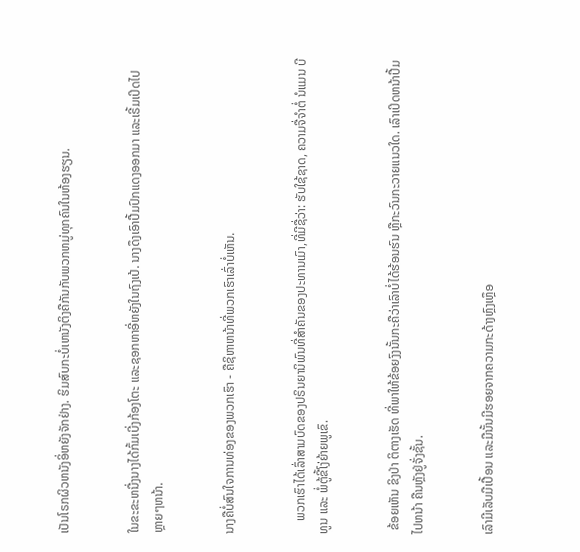ເປັນໂຣກຜິວຫນັງອິ່ຫຍັງຈັກຢ່າງ. ຮິມສົບກະບໍ່ເຫນັງຕິງຄືກັນກັບພວກຫມູ່ທຸກຄົນໃນຫ້ອງຮຽນ.


ໃນຂະຂະຫນື່ງນາງໄດ້ກົ້ມເບີ່ງກ້ອງໂຕະ ແລະຊອກຫາອີ່ຫຍັງໃນຖົງເປ້. ນາງດຶງເອົາປື້ມປົກແດງອອກມາ ແລະເຣີ້ມເປິດໄປຫຼາຍໆຫນ້າ.


ນາງຄືບໍ່ສົນໃຈການທ່ອງຂອງພວກເຮົາ - ຄືຊິຫາຫນ້າທີ່ພວກເຮົາເລົ່າບໍ່ເຫັນ.


    ພວກເຮົາໄດ້ເລົ່າສາມບົດຂອງປຣິນຍານິພົນທີ່ສຳຄັນຂອງປະທານເມົາ,ທີ່ມີຊື່ວ່າ: ຮັບໃຊ້ຊາດ, ຄວາມຈື່ຈຳຕໍ່ ນໍແມນ ບີທູນ ແລະ ພໍ່ຕູ້ຂີ້ໂງ່ຍ້າຍພູເຂົ.


 ຂ້ອຍເຫັນ ຂິງປ່າ ຕິຕາງເຮັດ ທີ່ພາໃຫ້ຂ້ອຍງົງນັ້ນກະຄືວ່າເລົາບໍ່ໄດ້ຮ້ອນຮົນ ຫຼືກະວົນກະວາຍແນວໃດ. ເລົາເປິດຫນ້າປື້ມໄປຫນ້າ ຄືນຫຼັງຢູ່ຈັ່ງຊັ້ນ.


ເລົາມີເລັບມືເປື້ອນ ແລະມືນັ້ນມີຮອຍຈາກຄວາມກະດ້າງຫຼົງເຫຼຶອ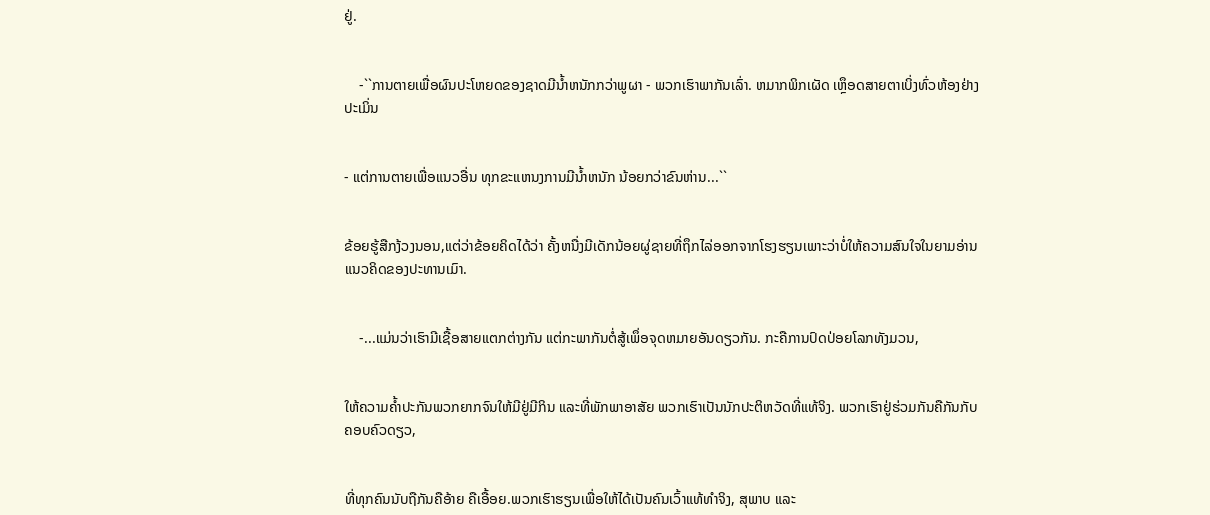ຢູ່.


    -``ການຕາຍເພື່ອຜົນປະໂຫຍດຂອງຊາດມີນ້ຳຫນັກກວ່າພູຜາ - ພວກເຮົາພາກັນເລົ່າ. ຫມາກພິກເຜັດ ເຫຼຶອດສາຍຕາເບິ່ງທົ່ວຫ້ອງຢ່າງປະເມິ່ນ


- ແຕ່ການຕາຍເພື່ອແນວອື່ນ ທຸກຂະແຫນງການມີນ້ຳຫນັກ ນ້ອຍກວ່າຂົນຫ່ານ...``


ຂ້ອຍຮູ້ສືກງ້ວງນອນ,ແຕ່ວ່າຂ້ອຍຄິດໄດ້ວ່າ ຄັ້ງຫນື່ງມີເດັກນ້ອຍຜູ່ຊາຍທີ່ຖຶກໄລ່ອອກຈາກໂຮງຮຽນເພາະວ່າບໍ່ໃຫ້ຄວາມສົນໃຈໃນຍາມອ່ານ ແນວຄິດຂອງປະທານເມົາ.


    -...ແມ່ນວ່າເຮົາມີເຊື້ອສາຍແຕກຕ່າງກັນ ແຕ່ກະພາກັນຕໍ່ສູ້ເພຶ່ອຈຸດຫມາຍອັນດຽວກັນ. ກະຄືການປົດປ່ອຍໂລກທັງມວນ,


ໃຫ້ຄວາມຄ້ຳປະກັນພວກຍາກຈົນໃຫ້ມີຢູ່ມີກິນ ແລະທີ່ພັກພາອາສັຍ ພວກເຮົາເປັນນັກປະຕິຫວັດທີ່ແທ້ຈິງ. ພວກເຮົາຢູ່ຮ່ວມກັນຄືກັນກັບຄອບຄົວດຽວ,


ທີ່ທຸກຄົນນັບຖືກັນຄືອ້າຍ ຄືເອື້ອຍ.ພວກເຮົາຮຽນເພື່ອໃຫ້ໄດ້ເປັນຄົນເວົ້າແທ້ທຳຈິງ, ສຸພາບ ແລະ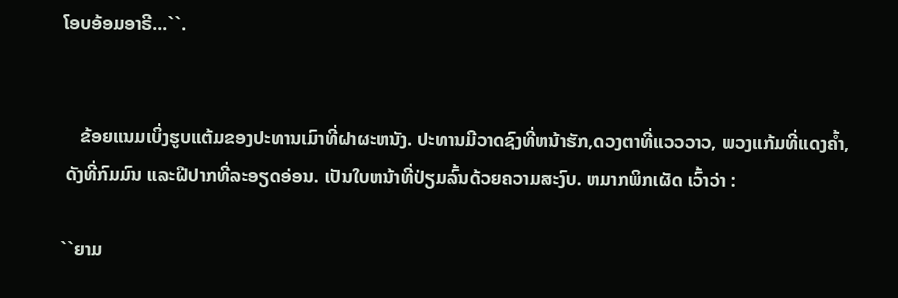ໂອບອ້ອມອາຣີ...``.


    ຂ້ອຍແນມເບິ່ງຮູບແຕ້ມຂອງປະທານເມົາທີ່ຝາຜະຫນັງ. ປະທານມີວາດຊົງທີ່ຫນ້າຮັກ,ດວງຕາທີ່ແວວວາວ, ພວງແກ້ມທີ່ແດງຄ້ຳ,
 ດັງທີ່ກົມມົນ ແລະຝີປາກທີ່ລະອຽດອ່ອນ. ເປັນໃບຫນ້າທີ່ປ່ຽມລົ້ນດ້ວຍຄວາມສະງົບ. ຫມາກພິກເຜັດ ເວົ້າວ່າ :

``ຍາມ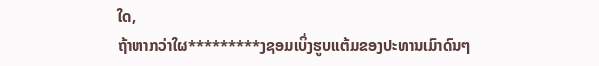ໃດ,
ຖ້າຫາກວ່າໃຜ*********ງຊອມເບິ່ງຮູບແຕ້ມຂອງປະທານເມົາດົນໆ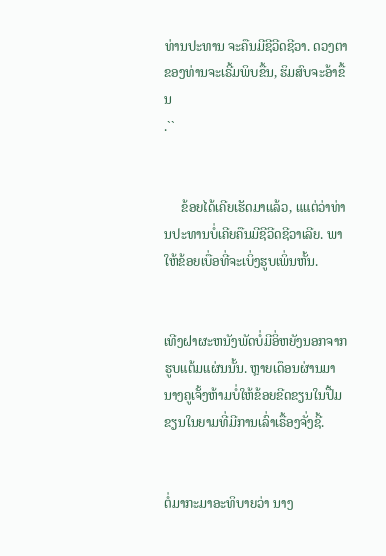ທ່ານປະທານ ຈະຄືນມີຊີວີດຊີວາ. ດວງຕາຂອງທ່ານຈະເຣີ້ມພິບຂື້ນ, ຮິມສົບຈະອ້າຂື້ນ
.``


     ຂ້ອຍໄດ້ເຄີຍເຮັດມາແລ້ວ, ແແຕ່ວ່າທ່ານປະທານບໍ່ເຄີຍຄືນມີຊີວີດຊີວາເລີຍ. ພາໃຫ້ຂ້ອຍເບື່ອທີ່ຈະເບິ່ງຮູບເພິ່ນຫັ້ນ.


ເທີງຝາຜະຫນັງພັດບໍ່ມີອິ່ຫຍັງນອກຈາກຮູບແຕ້ມແຜ່ນນັ້ນ. ຫຼາຍເດຶອນຜ່ານມາ ນາງຄູເຈັ້ງຫ້າມບໍ່ໃຫ້ຂ້ອຍຂີດຂຽນໃນປື້ມຂຽນໃນຍາມທີ່ມີການເລົ່າເຣື້ອງຈັ່ງຊີ້.


ຕໍ່ມາກະມາອະທິບາຍວ່າ ນາງ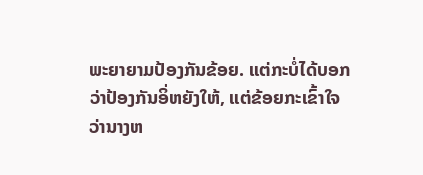ພະຍາຍາມປ້ອງກັນຂ້ອຍ. ແຕ່ກະບໍ່ໄດ້ບອກວ່າປ້ອງກັນອິ່ຫຍັງໃຫ້, ແຕ່ຂ້ອຍກະເຂົ້າໃຈ ວ່ານາງຫ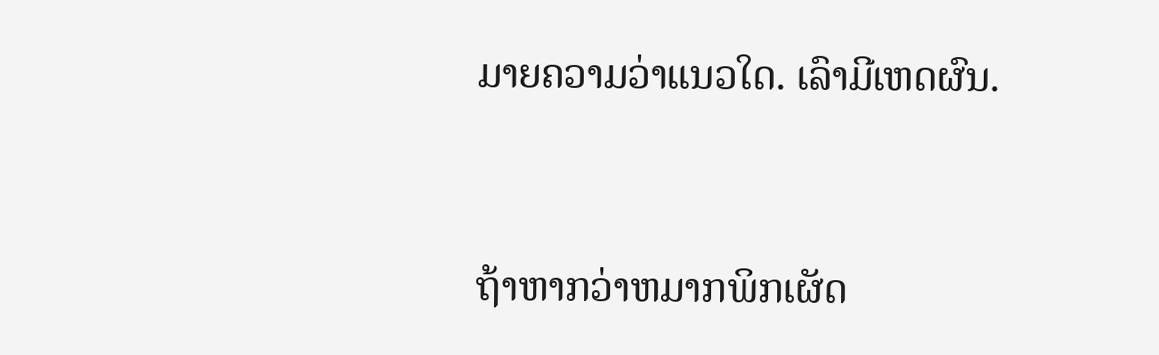ມາຍຄວາມວ່າແນວໃດ. ເລົາມີເຫດຜົນ.


ຖ້າຫາກວ່າຫມາກພິກເຜັດ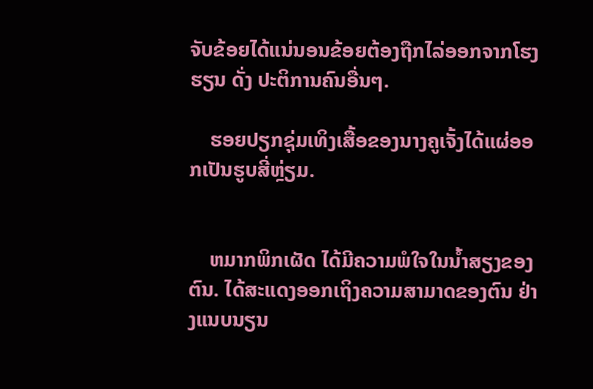ຈັບຂ້ອຍໄດ້ແນ່ນອນຂ້ອຍຕ້ອງຖືກໄລ່ອອກຈາກໂຮງຮຽນ ດັ່ງ ປະຕິການຄົນອື່ນໆ.

    ຮອຍປຽກຊຸ່ມເທິງເສື້ອຂອງນາງຄູເຈັ້ງໄດ້ແຜ່ອອກເປັນຮູບສີ່ຫຼ່ຽມ.


    ຫມາກພິກເຜັດ ໄດ້ມີຄວາມພໍໃຈໃນນ້ຳສຽງຂອງຕົນ. ໄດ້ສະແດງອອກເຖິງຄວາມສາມາດຂອງຕົນ ຢ່າງແນບນຽນ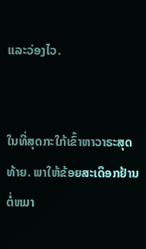ແລະວ່ອງໄວ.


ໃນທີ່ສຸດກະໃກ້ເຂົ້າຫາວາຣະສຸດທ້າຍ. ພາໃຫ້ຂ້ອຍສະເດຶອກຢ້ານ ຕໍ່ຫມາ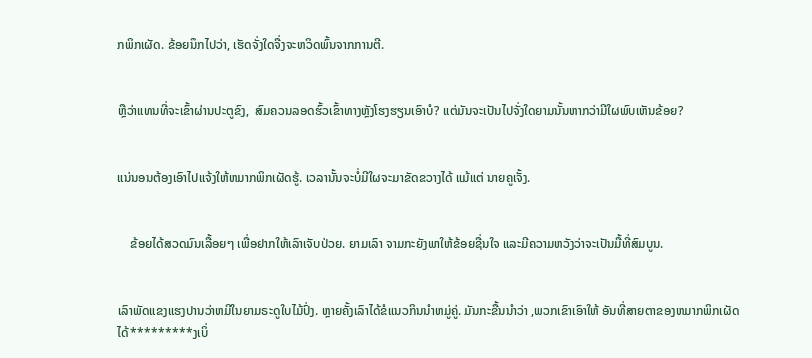ກພິກເຜັດ. ຂ້ອຍນຶກໄປວ່າ, ເຮັດຈັ່ງໃດຈື່ງຈະຫວິດພົ້ນຈາກການຕີ.


ຫຼືວ່າແທນທີ່ຈະເຂົ້າຜ່ານປະຕູຂົງ,  ສົມຄວນລອດຮົ້ວເຂົ້າທາງຫຼັງໂຮງຮຽນເອົາບໍ? ແຕ່ມັນຈະເປັນໄປຈັ່ງໃດຍາມນັ້ນຫາກວ່າມີໃຜພົບເຫັນຂ້ອຍ?


ແນ່ນອນຕ້ອງເອົາໄປແຈ້ງໃຫ້ຫມາກພິກເຜັດຮູ້. ເວລານັ້ນຈະບໍ່ມີໃຜຈະມາຂັດຂວາງໄດ້ ແມ້ແຕ່ ນາຍຄູເຈັ້ງ.


    ຂ້ອຍໄດ້ສວດມົນເລື້ອຍໆ ເພື່ອຢາກໃຫ້ເລົາເຈັບປ່ວຍ. ຍາມເລົາ ຈາມກະຍັງພາໃຫ້ຂ້ອຍຊື່ນໃຈ ແລະມີຄວາມຫວັງວ່າຈະເປັນມື້ທີ່ສົມບູນ.


ເລົາພັດແຂງແຮງປານວ່າຫມີໃນຍາມຣະດູໃບໄມ້ປົ່ງ. ຫຼາຍຄັ້ງເລົາໄດ້ຂໍແນວກິນນຳຫມູ່ຄູ່. ມັນກະຂື້ນນຳວ່າ ,ພວກເຂົາເອົາໃຫ້ ອັນທີ່ສາຍຕາຂອງຫມາກພິກເຜັດໄດ້*********ງເບິ່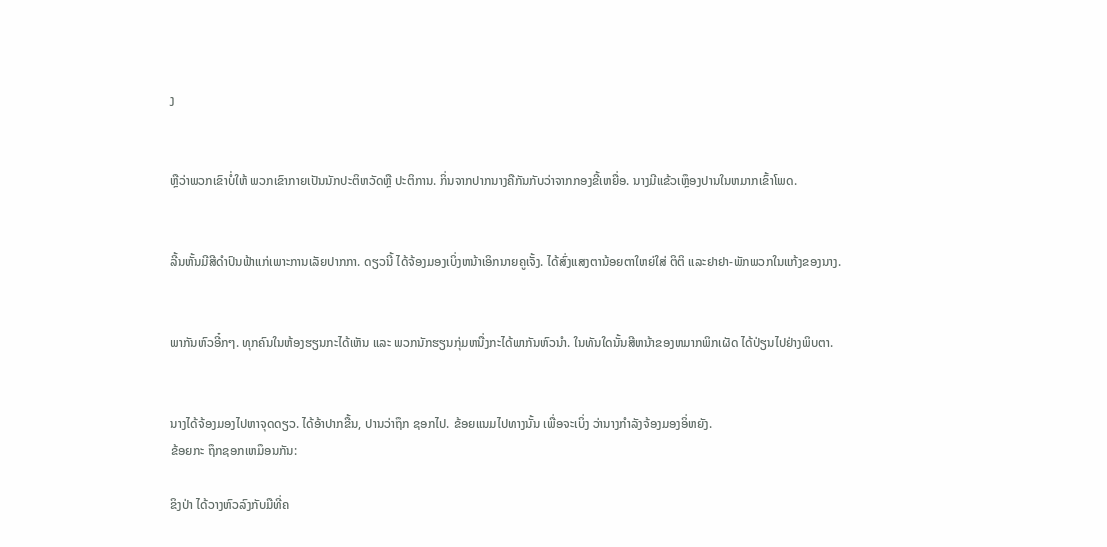ງ


ຫຼືວ່າພວກເຂົາບໍ່ໃຫ້ ພວກເຂົາກາຍເປັນນັກປະຕິຫວັດຫຼື ປະຕິການ. ກິ່ນຈາກປາກນາງຄືກັນກັບວ່າຈາກກອງຂີ້ເຫຍື່ອ. ນາງມີແຂ້ວເຫຼຶອງປານໃນຫມາກເຂົ້າໂພດ.


ລີ້ນຫັ້ນມີສີດຳປົນຟ້າແກ່ເພາະການເລັຍປາກກາ. ດຽວນີ້ ໄດ້ຈ້ອງມອງເບິ່ງຫນ້າເອິກນາຍຄູເຈັ້ງ. ໄດ້ສົ່ງແສງຕານ້ອຍຕາໃຫຍ່ໃສ່ ຕິຕິ ແລະຢາຢາ-ພັກພວກໃນແກ້ງຂອງນາງ.


ພາກັນຫົວອີ໋ກໆ. ທຸກຄົນໃນຫ້ອງຮຽນກະໄດ້ເຫັນ ແລະ ພວກນັກຮຽນກຸ່ມຫນື່ງກະໄດ້ພາກັນຫົວນຳ. ໃນທັນໃດນັ້ນສີຫນ້າຂອງຫມາກພິກເຜັດ ໄດ້ປ່ຽນໄປຢ່າງພິບຕາ.


ນາງໄດ້ຈ້ອງມອງໄປຫາຈຸດດຽວ. ໄດ້ອ້າປາກຂື້ນ, ປານວ່າຖຶກ ຊອກໄປ. ຂ້ອຍແນມໄປທາງນັ້ນ ເພື່ອຈະເບິ່ງ ວ່ານາງກຳລັງຈ້ອງມອງອິ່ຫຍັງ.
ຂ້ອຍກະ ຖຶກຊອກເຫມຶອນກັນ:

ຂິງປ່າ ໄດ້ວາງຫົວລົງກັບມືທີ່ຄ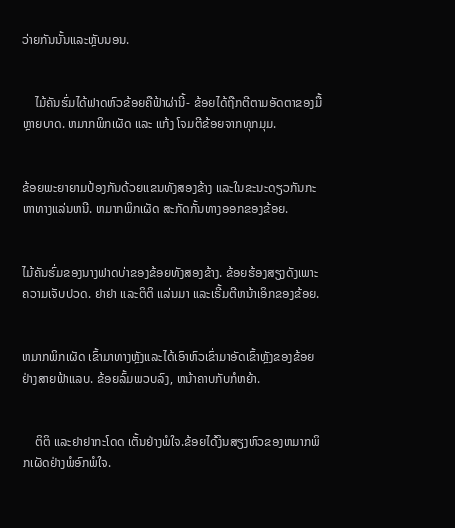ວ່າຍກັນນັ້ນແລະຫຼັບນອນ.


    ໄມ້ຄັນຮົ່ມໄດ້ຟາດຫົວຂ້ອຍຄືຟ້າຜ່ານີ້- ຂ້ອຍໄດ້ຖືກຕີຕາມອັດຕາຂອງມື້ຫຼາຍບາດ. ຫມາກພິກເຜັດ ແລະ ແກ້ງ ໂຈມຕີຂ້ອຍຈາກທຸກມຸມ.


ຂ້ອຍພະຍາຍາມປ້ອງກັນດ້ວຍແຂນທັງສອງຂ້າງ ແລະໃນຂະນະດຽວກັນກະຫາທາງແລ່ນຫນີ. ຫມາກພິກເຜັດ ສະກັດກັ້ນທາງອອກຂອງຂ້ອຍ.


ໄມ້ຄັນຮົ່ມຂອງນາງຟາດບ່າຂອງຂ້ອຍທັງສອງຂ້າງ. ຂ້ອຍຮ້ອງສຽງດັງເພາະຄວາມເຈັບປວດ. ຢາຢາ ແລະຕິຕິ ແລ່ນມາ ແລະເຣີ້ມຕີຫນ້າເອິກຂອງຂ້ອຍ.


ຫມາກພິກເຜັດ ເຂົ້າມາທາງຫຼັງແລະໄດ້ເອົາຫົວເຂົ່າມາອັດເຂົ້າຫຼັງຂອງຂ້ອຍຢ່າງສາຍຟ້າແລບ. ຂ້ອຍລົ້ມພວບລົງ, ຫນ້າຄາບກັບກໍຫຍ້າ.


    ຕິຕິ ແລະຢາຢາກະໂດດ ເຕັ້ນຢ່າງພໍໃຈ.ຂ້ອຍໄດ້ງິນສຽງຫົວຂອງຫມາກພິກເຜັດຢ່າງພໍອົກພໍໃຈ.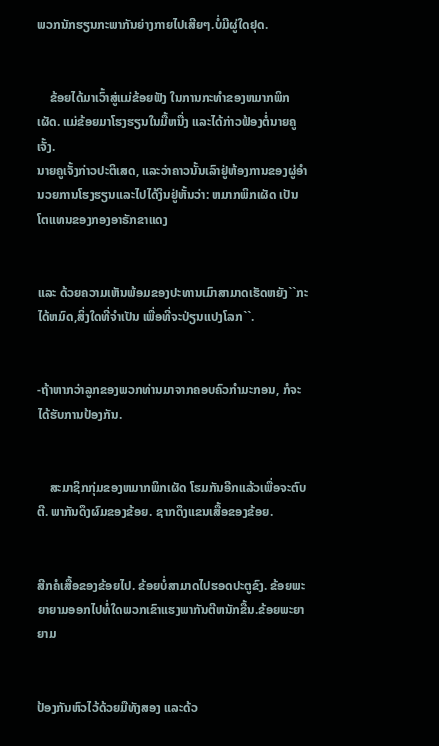ພວກນັກຮຽນກະພາກັນຍ່າງກາຍໄປເສີຍໆ.ບໍ່ມີຜູ່ໃດຢຸດ.


    ຂ້ອຍໄດ້ມາເວົ້າສູ່ແມ່ຂ້ອຍຟັງ ໃນການກະທຳຂອງຫມາກພິກເຜັດ. ແມ່ຂ້ອຍມາໂຮງຮຽນໃນມື້ຫນື່ງ ແລະໄດ້ກ່າວຟ້ອງຕໍ່ນາຍຄູເຈັ້ງ.
ນາຍຄູເຈັ້ງກ່າວປະຕິເສດ, ແລະວ່າຄາວນັ້ນເລົາຢູ່ຫ້ອງການຂອງຜູ່ອຳນວຍການໂຮງຮຽນແລະໄປໄດ້ງິນຢູ່ຫັ້ນວ່າ: ຫມາກພິກເຜັດ ເປັນໂຕແທນຂອງກອງອາຣັກຂາແດງ


ແລະ ດ້ວຍຄວາມເຫັນພ້ອມຂອງປະທານເມົາສາມາດເຮັດຫຍັງ``ກະໄດ້ຫມົດ,ສິ່ງໃດທີ່ຈຳເປັນ ເພື່ອທີ່ຈະປ່ຽນແປງໂລກ``.


-ຖ້າຫາກວ່າລູກຂອງພວກທ່ານມາຈາກຄອບຄົວກຳມະກອນ, ກໍຈະໄດ້ຮັບການປ້ອງກັນ.


    ສະມາຊິກກຸ່ມຂອງຫມາກພິກເຜັດ ໂຮມກັນອີກແລ້ວເພື່ອຈະຕົບຕີ. ພາກັນດຶງຜົມຂອງຂ້ອຍ. ຊາກດຶງແຂນເສື້ອຂອງຂ້ອຍ.


ສີກຄໍເສື້ອຂອງຂ້ອຍໄປ. ຂ້ອຍບໍ່ສາມາດໄປຮອດປະຕູຂົງ. ຂ້ອຍພະຍາຍາມອອກໄປທໍ່ໃດພວກເຂົາແຮງພາກັນຕີຫນັກຂື້ນ.ຂ້ອຍພະຍາຍາມ


ປ້ອງກັນຫົວໄວ້ດ້ວຍມືທັງສອງ ແລະດ້ວ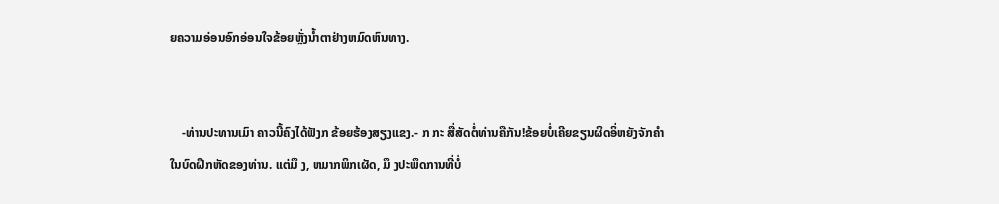ຍຄວາມອ່ອນອົກອ່ອນໃຈຂ້ອຍຫຼັ່ງນ້ຳຕາຢ່າງຫມົດຫົນທາງ.


    -ທ່ານປະທານເມົາ ຄາວນີ້ຄົງໄດ້ຟັງກ ຂ້ອຍຮ້ອງສຽງແຂງ.- ກ ກະ ສື່ສັດຕໍ່ທ່ານຄືກັນ!ຂ້ອຍບໍ່ເຄີຍຂຽນຜິດອິ່ຫຍັງຈັກຄຳ
ໃນບົດຝຶກຫັດຂອງທ່ານ. ແຕ່ມຶ ງ, ຫມາກພິກເຜັດ, ມຶ ງປະພຶດການທີ່ບໍ່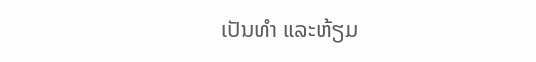ເປັນທຳ ແລະຫ້ຽມ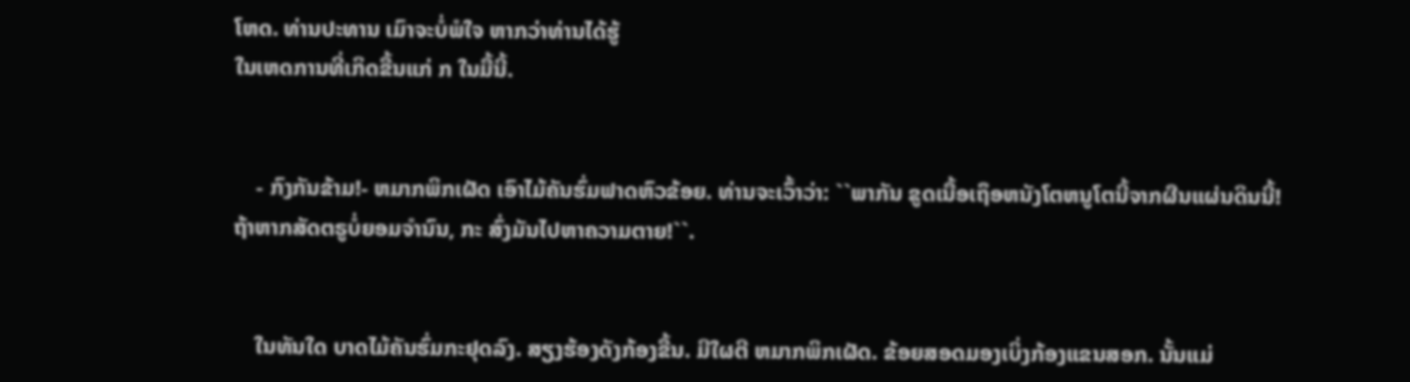ໂຫດ. ທ່ານປະທານ ເມົາຈະບໍ່ພໍໃຈ ຫາກວ່າທ່ານໄດ້ຮູ້
ໃນເຫດການທີ່ເກິດຂື້ນແກ່ ກ ໃນມື້ນີ້.


    - ກົງກັນຂ້າມ!- ຫມາກພິກເຜັດ ເອົາໄມ້ຄັນຮົ່ມຟາດຫົວຂ້ອຍ. ທ່ານຈະເວົ້າວ່າ: ``ພາກັນ ຂູດເນື້ອເຖຶອຫນັງໂຕຫນູໂຕນີ້ຈາກຜືນແຜ່ນດິນນີ້!
ຖ້າຫາກສັດຕຣູບໍ່ຍອມຈຳນົນ, ກະ ສົ່ງມັນໄປຫາຄວາມຕາຍ!``.


    ໃນທັນໃດ ບາດໄມ້ຄັນຮົ່ມກະຢຸດລົງ. ສຽງຮ້ອງດັງກ້ອງຂື້ນ. ມີໃຜຕີ ຫມາກພິກເຜັດ. ຂ້ອຍສອດມອງເບິ່ງກ້ອງແຂນສອກ. ນັ້ນແມ່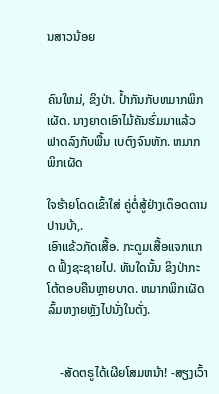ນສາວນ້ອຍ


ຄົນໃຫມ່, ຂິງປ່າ. ປ້ຳກັນກັບຫມາກພິກເຜັດ. ນາງຍາດເອົາໄມ້ຄັນຮົ່ມມາແລ້ວຟາດລົງກັບພື້ນ ເບຕົງຈົນຫັກ. ຫມາກພິກເຜັດ

ໃຈຮ້າຍໂດດເຂົ້າໃສ່ ຄູ່ຕໍ່ສູ້ຢ່າງເດຶອດດານປານບ້າ,.
ເອົາແຂ້ວກັດເສື້ອ. ກະດູມເສື້ອແຈກແກດ ຟົ້ງຊະຊາຍໄປ. ທັນໃດນັ້ນ ຂິງປ່າກະ ໂຕ້ຕອບຄືນຫຼາຍບາດ. ຫມາກພິກເຜັດລົ້ມຫງາຍຫຼັງໄປນັ່ງໃນຕັ່ງ.


    -ສັດຕຣູໄດ້ເຜີຍໂສມຫນ້າ! -ສຽງເວົ້າ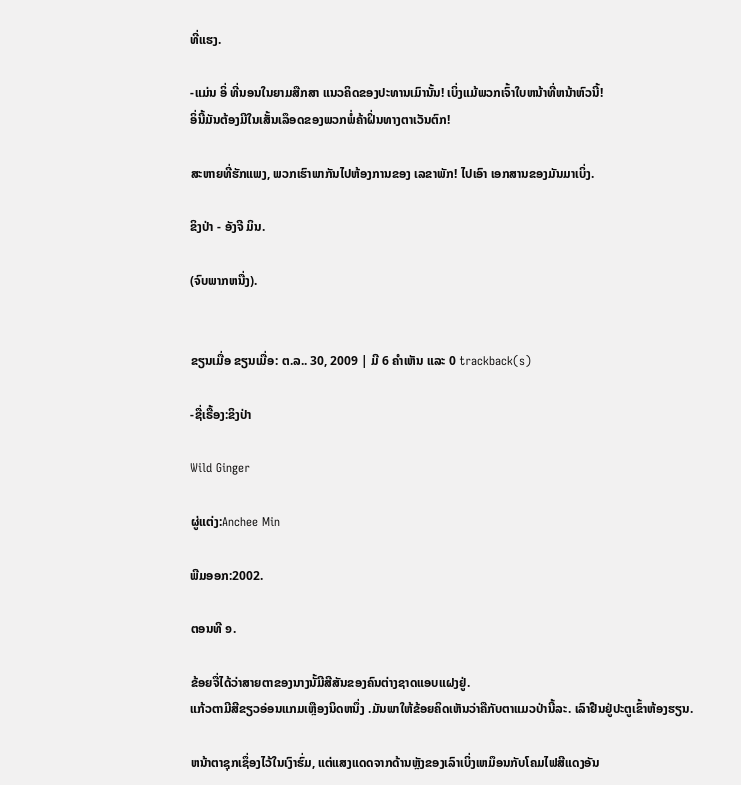ທີ່ແຮງ.

-ແມ່ນ ອິ່ ທີ່ນອນໃນຍາມສືກສາ ແນວຄິດຂອງປະທານເມົານັ້ນ! ເບິ່ງແມ້ພວກເຈົ້າໃບຫນ້າທີ່ຫນ້າຫົວນີ້!
ອິ່ນີ້ມັນຕ້ອງມີໃນເສັ້ນເລຶອດຂອງພວກພໍ່ຄ້າຝິ່ນທາງຕາເວັນຕົກ!

ສະຫາຍທີ່ຮັກແພງ, ພວກເຮົາພາກັນໄປຫ້ອງການຂອງ ເລຂາພັກ! ໄປເອົາ ເອກສານຂອງມັນມາເບິ່ງ.

ຂິງປ່າ - ອັງຈີ ມິນ.

(ຈົບພາກຫນື່ງ).


ຂຽນເມື່ອ ຂຽນເມື່ອ: ຕ.ລ.. 30, 2009 | ມີ 6 ຄຳເຫັນ ແລະ 0 trackback(s)

-ຊື່ເຣື້ອງ:ຂິງປ່າ

Wild Ginger

ຜູ່ແຕ່ງ:Anchee Min

ພີມອອກ:2002.

ຕອນທີ ໑.

ຂ້ອຍຈື່ໄດ້ວ່າສາຍຕາຂອງນາງນັ້ມີສີສັນຂອງຄົນຕ່າງຊາດແອບແຝງຢູ່.
ແກ້ວຕາມີສີຂຽວອ່ອນແກມເຫຼືອງນິດຫນຶ່ງ .ມັນພາໃຫ້ຂ້ອຍຄິດເຫັນວ່າຄືກັບຕາແມວປ່ານີ້ລະ. ເລົາຢືນຢູ່ປະຕູເຂົ້າຫ້ອງຮຽນ.

ຫນ້າຕາຊຸກເຊຶ່ອງໄວ້ໃນເງົາຮົ່ມ, ແຕ່ແສງແດດຈາກດ້ານຫຼັງຂອງເລົາເບິ່ງເຫມຶອນກັບໂຄມໄຟສີແດງອັນ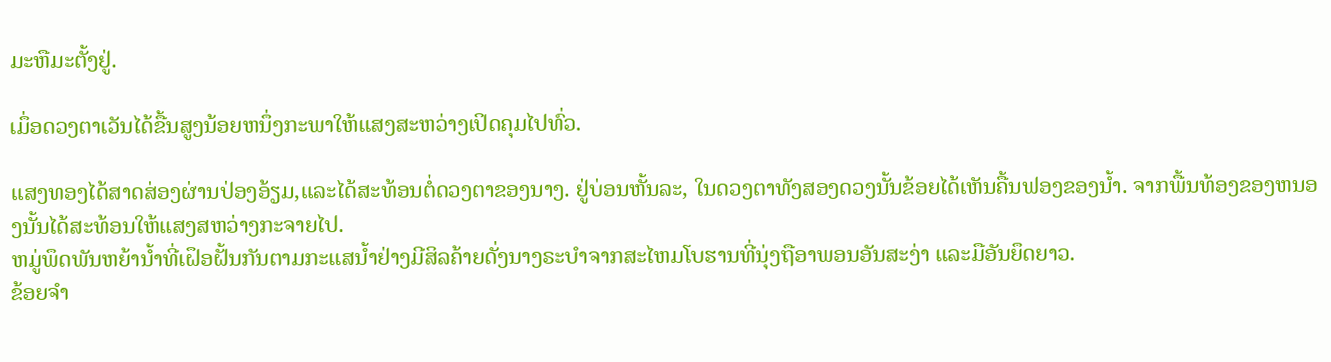ມະຫືມະຕັ້ງຢູ່.

ເມຶ່ອດວງຕາເວັນໄດ້ຂື້ນສູງນ້ອຍຫນຶ່ງກະພາໃຫ້ແສງສະຫວ່າງເປິດຄຸມໄປທົ່ວ.

ແສງທອງໄດ້ສາດສ່ອງຜ່ານປ່ອງອ້ຽມ,ແລະໄດ້ສະທ້ອນຕໍ່ດວງຕາຂອງນາງ. ຢູ່ບ່ອນຫັ້ນລະ, ໃນດວງຕາທັງສອງດວງນັ້ນຂ້ອຍໄດ້ເຫັນຄື້ນຟອງຂອງນ້ຳ. ຈາກພື້ນທ້ອງຂອງຫນອງນັ້ນໄດ້ສະທ້ອນໃຫ້ແສງສຫວ່າງກະຈາຍໄປ.
ຫມູ່ພຶດພັນຫຍ້ານ້ຳທີ່ເຝຶອຝັ້ນກັນຕາມກະແສນ້ຳຢ່າງມີສິລຄ້າຍດັ່ງນາງຣະບຳຈາກສະໄຫມໂບຮານທີ່ນຸ່ງຖືອາພອນອັນສະງ່າ ແລະມືອັນຍຶດຍາວ.
ຂ້ອຍຈຳ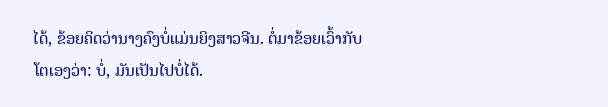ໄດ້, ຂ້ອຍຄິດວ່ານາງຄົງບໍ່ແມ່ນຍິງສາວຈີນ. ຕໍ່ມາຂ້ອຍເວົ້າກັບໂຕເອງວ່າ: ບໍ່, ມັນເປັນໄປບໍ່ໄດ້.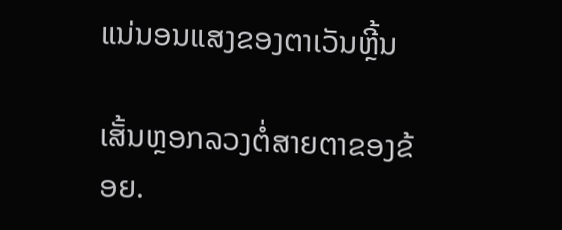ແນ່ນອນແສງຂອງຕາເວັນຫຼີ້ນ

ເສັ້ນຫຼອກລວງຕໍ່ສາຍຕາຂອງຂ້ອຍ.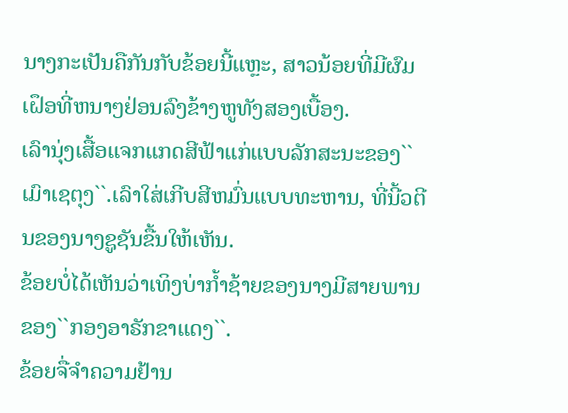ນາງກະເປັນຄືກັນກັບຂ້ອຍນີ້ແຫຼະ, ສາວນ້ອຍທີ່ມີຜົມເຝຶອທີ່ຫນາໆຢ່ອນລົງຂ້າງຫູທັງສອງເບື້ອງ.
ເລົານຸ່ງເສື້ອແຈກແກດສີຟ້າແກ່ແບບລັກສະນະຂອງ``ເມົາເຊຕຸງ``.ເລົາໃສ່ເກີບສີຫມົ່ນແບບທະຫານ, ທີ່ນີ້ວຕີນຂອງນາງຊູຊັນຂື້ນໃຫ້ເຫັນ.
ຂ້ອຍບໍ່ໄດ້ເຫັນວ່າເທິງບ່າກ້ຳຊ້າຍຂອງນາງມີສາຍພານຂອງ``ກອງອາຣັກຂາແດງ``.
ຂ້ອຍຈື່ຈຳຄວາມຢ້ານ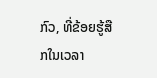ກົວ, ທີ່ຂ້ອຍຮູ້ສືກໃນເວລາ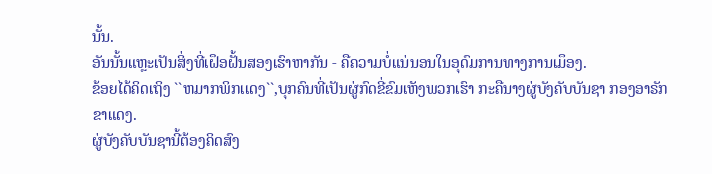ນັ້ນ.
ອັນນັ້ນແຫຼະເປັນສິ່ງທີ່ເຝຶອຝັ້ນສອງເຮົາຫາກັນ - ຄືຄວາມບໍ່ແນ່ນອນໃນອຸດົມການທາງການເມຶອງ.
ຂ້ອຍໄດ້ຄິດເຖິງ ``ຫມາກພິກເເດງ``,ບຸກຄົນທີ່ເປັນຜູ່ກົດຂີ່ຂົມເຫັງພວກເຮົາ ກະຄືນາງຜູ່ບັງຄັບບັນຊາ ກອງອາຣັກຂາແດງ.
ຜູ່ບັງຄັບບັນຊານີ້ຕ້ອງຄິດສົງ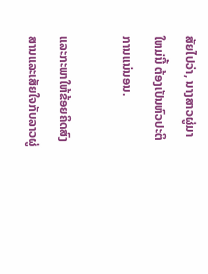ສັຍໄປວ່າ, ນາງສາວຜູ່ມາໃຫມ່ນີ້ ຕ້ອງເປັນຫົວປະຕິການແນ່ນອນ.

ແລະກະພາໃຫ້ຂ້ອຍຄິດສົງສານແລະເສັຍໃຈກັບລາວຜູ່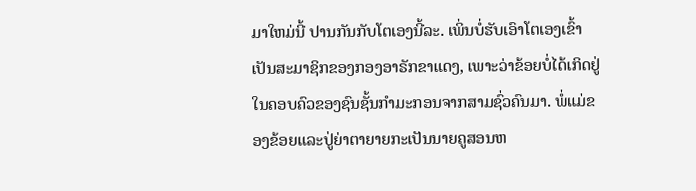ມາໃຫມ່ນີ້ ປານກັນກັບໂຕເອງນີ້ລະ. ເພິ່ນບໍ່ຮັບເອົາໂຕເອງເຂົ້າເປັນສະມາຊິກຂອງກອງອາຣັກຂາແດງ, ເພາະວ່າຂ້ອຍບໍ່ໄດ້ເກິດຢູ່ໃນຄອບຄົວຂອງຊົນຊັ້ນກຳມະກອນຈາກສາມຊົ່ວຄົນມາ. ພໍ່ແມ່ຂອງຂ້ອຍແລະປູ່ຍ່າຕາຍາຍກະເປັນນາຍຄູສອນຫ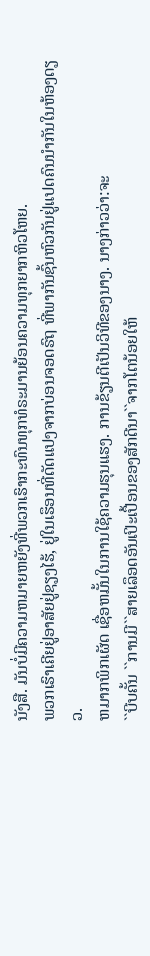ນັງສື. ມັນບໍ່ມີຄວາມຫມາຍຫຍັງທີ່ພວກເຮົາກະທົນທຸກທໍຣະມານຍ້ອນຄວາມທຸກຍາກຫິວໂຫຍ.
ພວກເຮົາເຄີຍຢູ່ອາສັຍຢູ່ຊຽງໄຮ້, ຢູ່ໃນເຮຶອນທີ່ດັດແປງຈາກບ່ອນຈອດຣົຖ ທີ່ພາກັນຊົ້ນຫົວກັນຢູ່ແປດຄົນນຳກັນໃນຫ້ອງດຽວ.
ຫມາກພິກເຜັດ ເຊື່ອຫມັ້ນໃນການໃຊ້ຄວາມຮຸນແຮງ. ການຂ້ຽນຕີເປັນວິທີຂອງນາງ. ນາງກ່າວວ່າ:ຈະ
``ບີບຄັ້ນ ``ການມີ``ສາຍເລຶອດອັນເປິະເປື້ອນຂອງສັກດີນາ``ຈາກໂຕນ້ອຍໃຫ້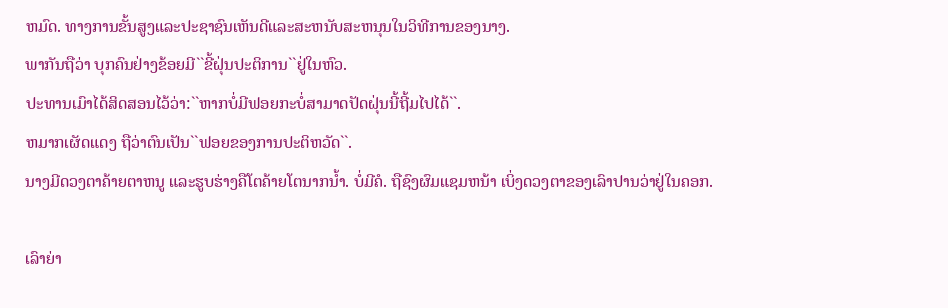ຫມົດ. ທາງການຂັ້ນສູງແລະປະຊາຊົນເຫັນດີແລະສະຫນັບສະຫນຸນໃນວິທີການຂອງນາງ.
ພາກັນຖືວ່າ ບຸກຄົນຢ່າງຂ້ອຍມີ``ຂີ້ຝຸ່ນປະຕິການ``ຢູ່ໃນຫົວ.
ປະທານເມົາໄດ້ສິດສອນໄວ້ວ່າ:``ຫາກບໍ່ມີຟອຍກະບໍ່ສາມາດປັດຝຸ່ນນີ້ຖີ້ມໄປໄດ້``.
ຫມາກເຜັດແດງ ຖືວ່າຕົນເປັນ``ຟອຍຂອງການປະຕິຫວັດ``.
ນາງມີດວງຕາຄ້າຍຕາຫນູ ແລະຮູບຮ່າງຄືໂຕຄ້າຍໂຕນາກນ້ຳ. ບໍ່ມີຄໍ. ຖືຊົງຜົມແຊມຫນ້າ ເບິ່ງດວງຕາຂອງເລົາປານວ່າຢູ່ໃນຄອກ.

ເລົາຍ່າ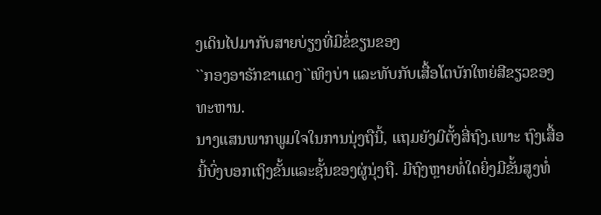ງເດິນໄປມາກັບສາຍບ່ຽງທີ່ມີຂໍ່ຂຽນຂອງ
``ກອງອາຣັກຂາແດງ``ເທິງບ່າ ແລະທັບກັບເສື້ອໂຕບັກໃຫຍ່ສີຂຽວຂອງທະຫານ.
ນາງແສນພາກພູມໃຈໃນການນຸ່ງຖືນີ້, ແຖມຍັງມີຕັ້ງສີ່ຖົງ.ເພາະ ຖົງເສື້ອນີ້ບົ່ງບອກເຖິງຂັ້ນແລະຊັ້ນຂອງຜູ່ນຸ່ງຖື. ມີຖົງຫຼາຍທໍ່ໃດຍິ່ງມີຂັ້ນສູງທໍ່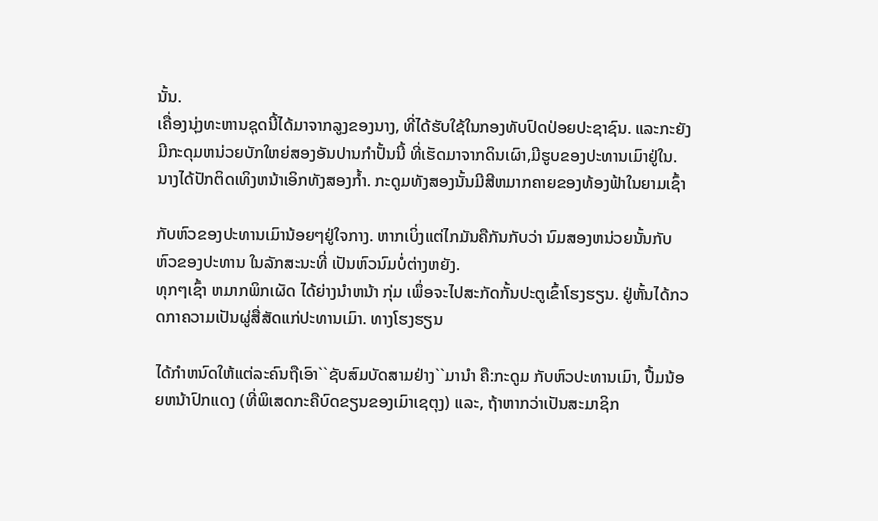ນັ້ນ.
ເຄື່ອງນຸ່ງທະຫານຊຸດນີ້ໄດ້ມາຈາກລູງຂອງນາງ, ທີ່ໄດ້ຮັບໃຊ້ໃນກອງທັບປົດປ່ອຍປະຊາຊົນ. ແລະກະຍັງມີກະດຸມຫນ່ວຍບັກໃຫຍ່ສອງອັນປານກຳປັ້ນນີ້ ທີ່ເຮັດມາຈາກດິນເຜົາ,ມີຮູບຂອງປະທານເມົາຢູ່ໃນ. ນາງໄດ້ປັກຕິດເທິງຫນ້າເອິກທັງສອງກ້ຳ. ກະດູມທັງສອງນັ້ນມີສີຫມາກຄາຍຂອງທ້ອງຟ້າໃນຍາມເຊົ້າ

ກັບຫົວຂອງປະທານເມົານ້ອຍໆຢູ່ໃຈກາງ. ຫາກເບິ່ງແຕ່ໄກມັນຄືກັນກັບວ່າ ນົມສອງຫນ່ວຍນັ້ນກັບຫົວຂອງປະທານ ໃນລັກສະນະທີ່ ເປັນຫົວນົມບໍ່ຕ່າງຫຍັງ.
ທຸກໆເຊົ້າ ຫມາກພິກເຜັດ ໄດ້ຍ່າງນຳຫນ້າ ກຸ່ມ ເພຶ່ອຈະໄປສະກັດກັ້ນປະຕູເຂົ້າໂຮງຮຽນ. ຢູ່ຫັ້ນໄດ້ກວດກາຄວາມເປັນຜູ່ສື່ສັດແກ່ປະທານເມົາ. ທາງໂຮງຮຽນ

ໄດ້ກຳຫນົດໃຫ້ແຕ່ລະຄົນຖືເອົາ``ຊັບສົມບັດສາມຢ່າງ``ມານຳ ຄື:ກະດູມ ກັບຫົວປະທານເມົາ, ປື້ມນ້ອຍຫນ້າປົກແດງ (ທີ່ພິເສດກະຄືບົດຂຽນຂອງເມົາເຊຕຸງ) ແລະ, ຖ້າຫາກວ່າເປັນສະມາຊິກ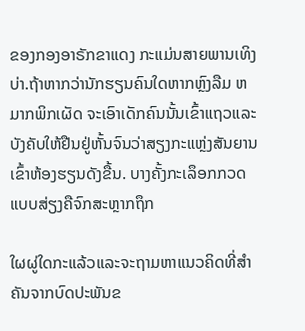ຂອງກອງອາຣັກຂາແດງ ກະແມ່ນສາຍພານເທິງບ່າ.ຖ້າຫາກວ່ານັກຮຽນຄົນໃດຫາກຫຼົງລືມ ຫມາກພິກເຜັດ ຈະເອົາເດັກຄົນນັ້ນເຂົ້າແຖວແລະບັງຄັບໃຫ້ຢືນຢູ່ຫັ້ນຈົນວ່າສຽງກະແຫຼ່ງສັນຍານເຂົ້າຫ້ອງຮຽນດັງຂື້ນ. ບາງຄັ້ງກະເລຶອກກວດແບບສ່ຽງຄືຈົກສະຫຼາກຖຶກ

ໃຜຜູ່ໃດກະແລ້ວແລະຈະຖາມຫາແນວຄິດທີ່ສຳຄັນຈາກບົດປະພັນຂ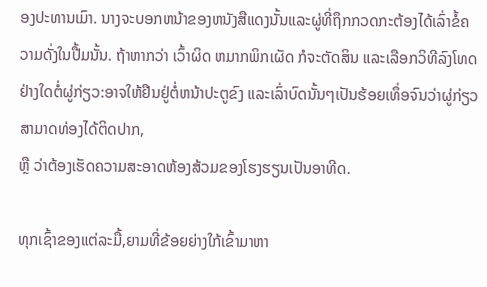ອງປະທານເມົາ. ນາງຈະບອກຫນ້າຂອງຫນັງສືແດງນັ້ນແລະຜູ່ທີ່ຖຶກກວດກະຕ້ອງໄດ້ເລົ່າຂໍ້ຄວາມດັ່ງໃນປື້ມນັ້ນ. ຖ້າຫາກວ່າ ເວົ້າຜິດ ຫມາກພິກເຜັດ ກໍຈະຕັດສິນ ແລະເລືອກວິທີລົງໂທດຢ່າງໃດຕໍ່ຜູ່ກ່ຽວ:ອາຈໃຫ້ຢືນຢູ່ຕໍ່ຫນ້າປະຕູຂົງ ແລະເລົ່າບົດນັ້ນໆເປັນຮ້ອຍເທຶ່ອຈົນວ່າຜູ່ກ່ຽວສາມາດທ່ອງໄດ້ຕິດປາກ,
ຫຼື ວ່າຕ້ອງເຮັດຄວາມສະອາດຫ້ອງສ້ວມຂອງໂຮງຮຽນເປັນອາທີດ.

ທຸກເຊົ້າຂອງແຕ່ລະມື້,ຍາມທີ່ຂ້ອຍຍ່າງໃກ້ເຂົ້າມາຫາ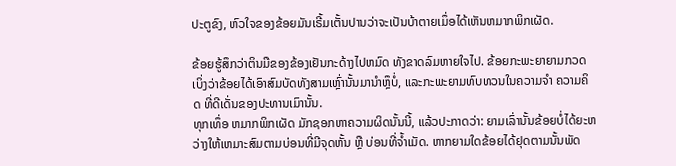ປະຕູຂົງ, ຫົວໃຈຂອງຂ້ອຍມັນເຣີ້ມເຕັ້ນປານວ່າຈະເປັນບ້າຕາຍເມຶ່ອໄດ້ເຫັນຫມາກພິກເຜັດ.

ຂ້ອຍຮູ້ສຶກວ່າຕິນມືຂອງຂ້ອງເຢັນກະດ້າງໄປຫມົດ ທັງຂາດລົມຫາຍໃຈໄປ. ຂ້ອຍກະພະຍາຍາມກວດເບິ່ງວ່າຂ້ອຍໄດ້ເອົາສົມບັດທັງສາມເຫຼົ່ານັ້ນມານຳຫຼຶບໍ່, ແລະກະພະຍາມທົບທວນໃນຄວາມຈຳ ຄວາມຄິດ ທີ່ດີເດັ່ນຂອງປະທານເມົານັ້ນ.
ທຸກເທຶ່ອ ຫມາກພິກເຜັດ ມັກຊອກຫາຄວາມຜິດນັ້ນນີ້, ແລ້ວປະກາດວ່າ: ຍາມເລົ່ານັ້ນຂ້ອຍບໍ່ໄດ້ຍະຫວ່າງໃຫ້ເຫມາະສົມຕາມບ່ອນທີ່ມີຈຸດຫັ້ນ ຫຼື ບ່ອນທີ່ຈ້ຳເມັດ. ຫາກຍາມໃດຂ້ອຍໄດ້ຢຸດຕາມນັ້ນພັດ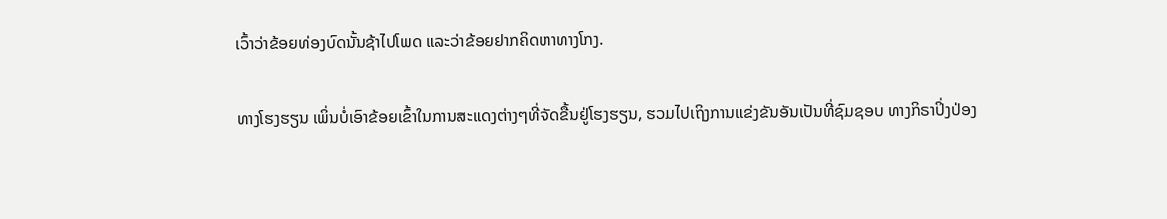ເວົ້າວ່າຂ້ອຍທ່ອງບົດນັ້ນຊ້າໄປໂພດ ແລະວ່າຂ້ອຍຢາກຄິດຫາທາງໂກງ.

ທາງໂຮງຮຽນ ເພິ່ນບໍ່ເອົາຂ້ອຍເຂົ້າໃນການສະແດງຕ່າງໆທີ່ຈັດຂື້ນຢູ່ໂຮງຮຽນ, ຮວມໄປເຖິງການແຂ່ງຂັນອັນເປັນທີ່ຊົມຊອບ ທາງກິຣາປິ່ງປ່ອງ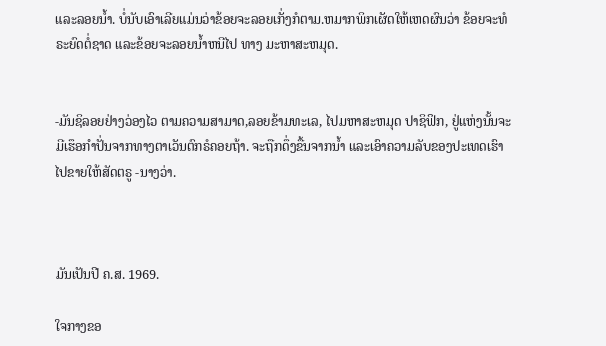ແລະລອຍນ້ຳ. ບໍ່ນັບເອົາເລີຍແມ່ນວ່າຂ້ອຍຈະລອຍເກັ່ງກໍຕາມ.ຫມາກພິກເຜັດໃຫ້ເຫດຜົນວ່າ ຂ້ອຍຈະທໍຣະຍົດຕໍ່ຊາດ ແລະຂ້ອຍຈະລອຍນ້ຳຫນີໄປ ທາງ ມະຫາສະຫມຸດ.


-ມັນຊິລອຍຢ່າງວ່ອງໄວ ຕາມຄວາມສາມາດ,ລອຍຂ້າມທະເລ, ໄປມຫາສະຫມຸດ ປາຊິຟິກ, ຢູ່ແຫ່ງນັ້ນຈະມີເຮຶອກຳປັ່ນຈາກທາງຕາເວັນຕົກຣໍຄອຍຖ້າ. ຈະຖືກດຶ່ງຂື້ນຈາກນ້ຳ ແລະເອົາຄວາມລັບຂອງປະເທດເຮົາໄປຂາຍໃຫ້ສັດຕຣູ -ນາງວ່າ.



ມັນເປັນປີ ຄ.ສ. 1969.

ໃຈກາງຂອ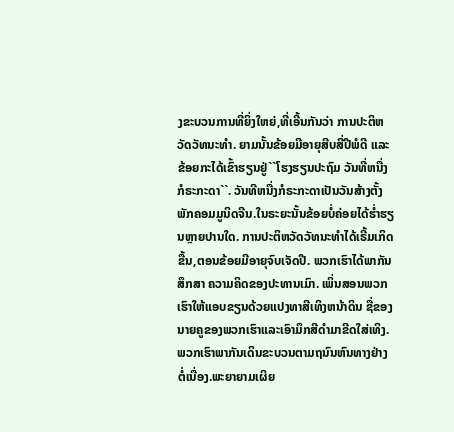ງຂະບວນການທີ່ຍິ່ງໃຫຍ່,ທີ່ເອີ້ນກັນວ່າ ການປະຕິຫວັດວັທນະທຳ. ຍາມນັ້ນຂ້ອຍມີອາຍຸສີບສີ່ປີພໍດີ ແລະຂ້ອຍກະໄດ້ເຂົ້າຮຽນຢູ່``ໂຮງຮຽນປະຖົມ ວັນທີ່ຫນື່ງກໍຣະກະດາ``. ວັນທີຫນື່ງກໍຣະກະດາເປັນວັນສ້າງຕັ້ງພັກຄອມມູນິດຈີນ.ໃນຣະຍະນັ້ນຂ້ອຍບໍ່ຄ່ອຍໄດ້ຮ່ຳຮຽນຫຼາຍປານໃດ. ການປະຕິຫວັດວັທນະທຳໄດ້ເຣີ້ມເກິດຂື້ນ,ຕອນຂ້ອຍມີອາຍຸຈົບເຈັດປີ. ພວກເຮົາໄດ້ພາກັນສຶກສາ ຄວາມຄິດຂອງປະທານເມົາ. ເພິ່ນສອນພວກເຮົາໃຫ້ແອບຂຽນດ້ວຍແປງທາສີເທິງຫນ້າດິນ ຊື່ຂອງນາຍຄູຂອງພວກເຮົາແລະເອົາມຶກສີດຳມາຂີດໃສ່ເທິງ.ພວກເຮົາພາກັນເດິນຂະບວນຕາມຖນົນຫົນທາງຢ່າງຕໍ່ເນື່ອງ.ພະຍາຍາມເຜິຍ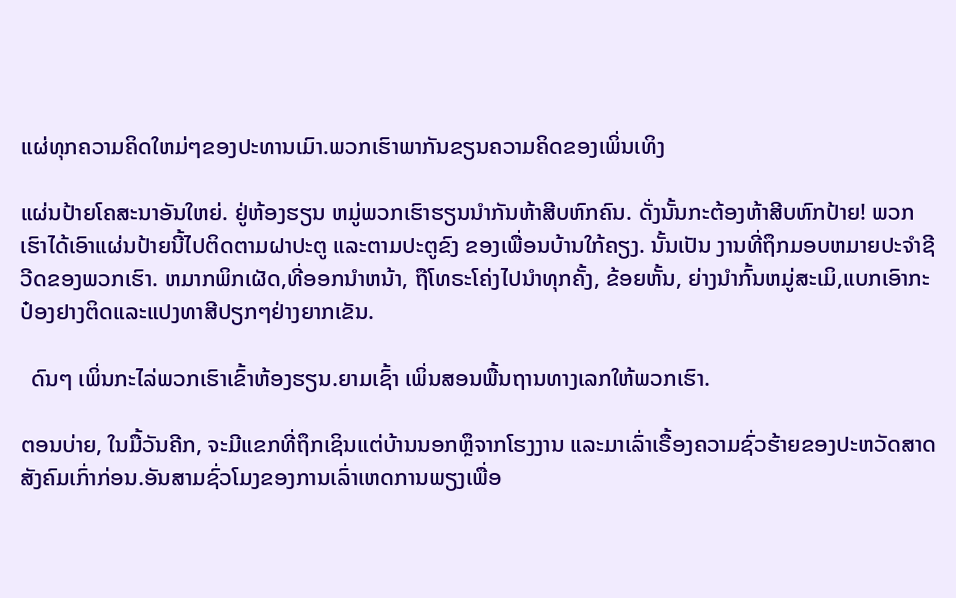ແຜ່ທຸກຄວາມຄິດໃຫມ່ໆຂອງປະທານເມົາ.ພວກເຮົາພາກັນຂຽນຄວາມຄິດຂອງເພິ່ນເທິງ

ແຜ່ນປ້າຍໂຄສະນາອັນໃຫຍ່. ຢູ່ຫ້ອງຮຽນ ຫມູ່ພວກເຮົາຮຽນນຳກັນຫ້າສີບຫົກຄົນ. ດັ່ງນັ້ນກະຕ້ອງຫ້າສີບຫົກປ້າຍ! ພວກເຮົາໄດ້ເອົາແຜ່ນປ້າຍນີ້ໄປຕິດຕາມຝາປະຕູ ແລະຕາມປະຕູຂົງ ຂອງເພື່ອນບ້ານໃກ້ຄຽງ. ນັ້ນເປັນ ງານທີ່ຖຶກມອບຫມາຍປະຈຳຊີວີດຂອງພວກເຮົາ. ຫມາກພິກເຜັດ,ທີ່ອອກນຳຫນ້າ, ຖືໂທຣະໂຄ່ງໄປນຳທຸກຄັ້ງ, ຂ້ອຍຫັ້ນ, ຍ່າງນຳກົ້ນຫມູ່ສະເມິ,ແບກເອົາກະປ໋ອງຢາງຕິດແລະແປງທາສີປຽກໆຢ່າງຍາກເຂັນ.

  ດົນໆ ເພິ່ນກະໄລ່ພວກເຮົາເຂົ້າຫ້ອງຮຽນ.ຍາມເຊົ້າ ເພິ່ນສອນພື້ນຖານທາງເລກໃຫ້ພວກເຮົາ.

ຕອນບ່າຍ, ໃນມື້ວັນຄີກ, ຈະມີແຂກທີ່ຖຶກເຊິນແຕ່ບ້ານນອກຫຼຶຈາກໂຮງງານ ແລະມາເລົ່າເຣື້ອງຄວາມຊົ່ວຮ້າຍຂອງປະຫວັດສາດສັງຄົມເກົ່າກ່ອນ.ອັນສາມຊົ່ວໂມງຂອງການເລົ່າເຫດການພຽງເພື່ອ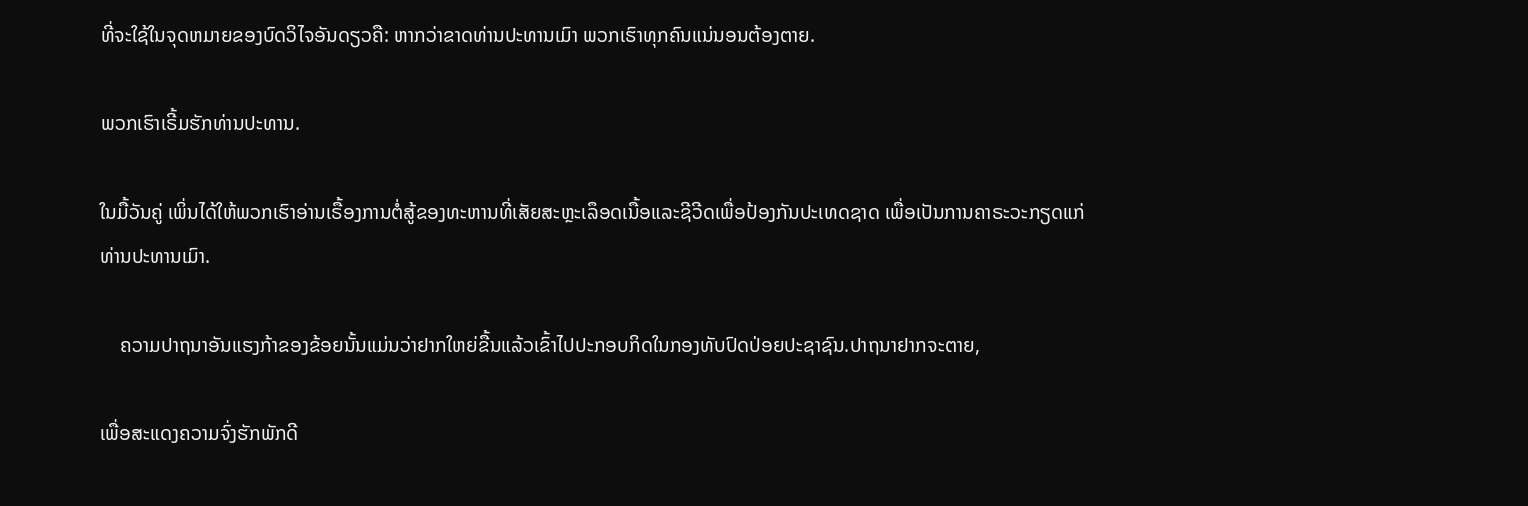ທີ່ຈະໃຊ້ໃນຈຸດຫມາຍຂອງບົດວິໄຈອັນດຽວຄື: ຫາກວ່າຂາດທ່ານປະທານເມົາ ພວກເຮົາທຸກຄົນແນ່ນອນຕ້ອງຕາຍ.

ພວກເຮົາເຣີ້ມຮັກທ່ານປະທານ.

ໃນມື້ວັນຄູ່ ເພິ່ນໄດ້ໃຫ້ພວກເຮົາອ່ານເຣື້ອງການຕໍ່ສູ້ຂອງທະຫານທີ່ເສັຍສະຫຼະເລຶອດເນື້ອແລະຊີວີດເພື່ອປ້ອງກັນປະເທດຊາດ ເພື່ອເປັນການຄາຣະວະກຽດແກ່ທ່ານປະທານເມົາ.

    ຄວາມປາຖນາອັນແຮງກ້າຂອງຂ້ອຍນັ້ນແມ່ນວ່າຢາກໃຫຍ່ຂື້ນແລ້ວເຂົ້າໄປປະກອບກິດໃນກອງທັບປົດປ່ອຍປະຊາຊົນ.ປາຖນາຢາກຈະຕາຍ,

ເພື່ອສະແດງຄວາມຈົ່ງຮັກພັກດີ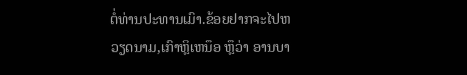ຕໍ່ທ່ານປະທານເມົາ.ຂ້ອຍຢາກຈະໄປຫວຽດນາມ,ເກົາຫຼິເຫນຶອ ຫຼຶວ່າ ອານບາ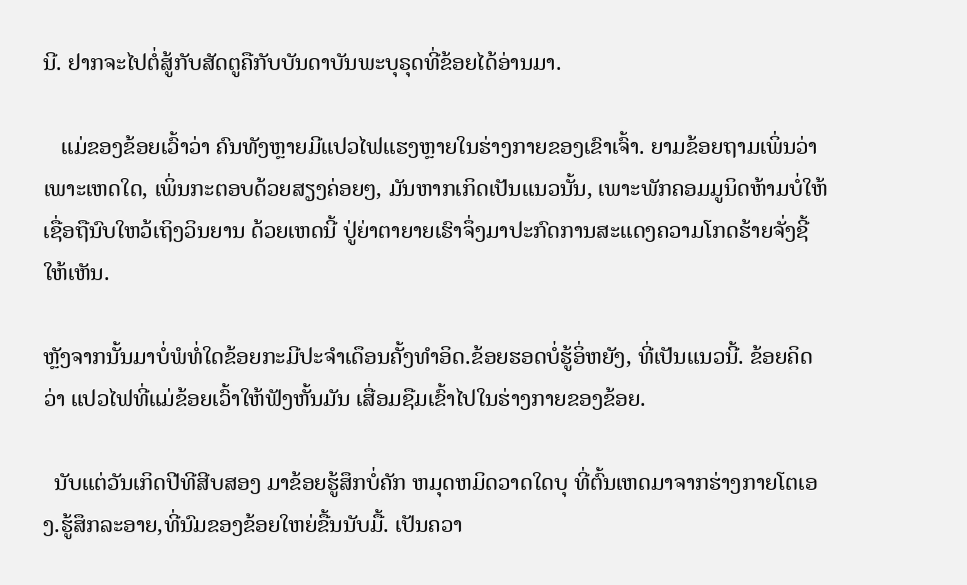ນີ. ຢາກຈະໄປຕໍ່ສູ້ກັບສັດຕູຄືກັບບັນດາບັນພະບຸຣຸດທີ່ຂ້ອຍໄດ້ອ່ານມາ.

   ແມ່ຂອງຂ້ອຍເວົ້າວ່າ ຄົນທັງຫຼາຍມີແປວໄຟແຮງຫຼາຍໃນຮ່າງກາຍຂອງເຂົາເຈົ້າ. ຍາມຂ້ອຍຖາມເພິ່ນວ່າ ເພາະເຫດໃດ, ເພິ່ນກະຕອບດ້ວຍສຽງຄ່ອຍໆ, ມັນຫາກເກິດເປັນແນວນັ້ນ, ເພາະພັກຄອມມູນິດຫ້າມບໍ່ໃຫ້ເຊື່ອຖືນົບໃຫວ້ເຖິງວິນຍານ ດ້ວຍເຫດນີ້ ປູ່ຍ່າຕາຍາຍເຮົາຈຶ່ງມາປະກົດການສະແດງຄວາມໂກດຮ້າຍຈັ່ງຊີ້ໃຫ້ເຫັນ.

ຫຼັງຈາກນັ້ນມາບໍ່ພໍທໍ່ໃດຂ້ອຍກະມີປະຈຳເດຶອນຄັ້ງທຳອິດ.ຂ້ອຍຮອດບໍ່ຮູ້ອິ່ຫຍັງ, ທີ່ເປັນແນວນີ້. ຂ້ອຍຄິດວ່າ ແປວໄຟທີ່ແມ່ຂ້ອຍເວົ້າໃຫ້ຟັງຫັ້ນມັນ ເສື່ອມຊືມເຂົ້າໄປໃນຮ່າງກາຍຂອງຂ້ອຍ.

  ນັບແຕ່ວັນເກິດປີທີສີບສອງ ມາຂ້ອຍຮູ້ສຶກບໍ່ຄັກ ຫມຸດຫມິດວາດໃດບຸ ທີ່ຕົ້ນເຫດມາຈາກຮ່າງກາຍໂຕເອງ.ຮູ້ສຶກລະອາຍ,ທີ່ນົມຂອງຂ້ອຍໃຫຍ່ຂື້ນນັບມື້. ເປັນຄວາ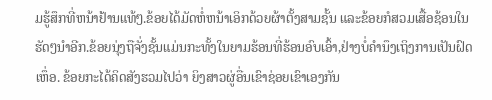ມຮູ້ສຶກທີ່ຫນ້າຢ້ານແທ້ໆ.ຂ້ອຍໄດ້ມັດຫໍ່ຫນ້າເອິກດ້ວຍຜ້າຕັ້ງສາມຊັ້ນ ແລະຂ້ອຍກໍສວມເສື້ອຊ້ອນໃນຮັດໆນຳອີກ.ຂ້ອຍນຸ່ງຖືຈັ່ງຊັ້ນແມ່ນກະທັ້ງໃນຍາມຮ້ອນທີ່ຮ້ອນອົບເອົ້າ,ຢ່າງບໍ່ຄຳນຶງເຖິງການເປັນຝົດເຫຶ່ອ. ຂ້ອຍກະໄດ້ຄິດສັງຮວມໄປວ່າ ຍິງສາວຜູ່ອື່ນເຂົາຊ່ອຍເຂົາເອງກັນ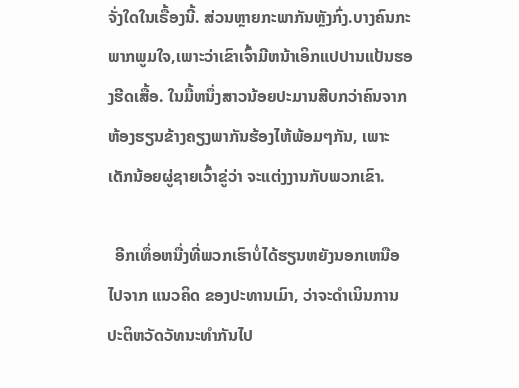ຈັ່ງໃດໃນເຣື້ອງນີ້. ສ່ວນຫຼາຍກະພາກັນຫຼັງກົ່ງ.ບາງຄົນກະພາກພູມໃຈ,ເພາະວ່າເຂົາເຈົ້າມີຫນ້າເອິກແປປານແປ້ນຮອງຮີດເສື້ອ. ໃນມື້ຫນຶ່ງສາວນ້ອຍປະມານສີບກວ່າຄົນຈາກຫ້ອງຮຽນຂ້າງຄຽງພາກັນຮ້ອງໄຫ້ພ້ອມໆກັນ, ເພາະເດັກນ້ອຍຜູ່ຊາຍເວົ້າຂູ່ວ່າ ຈະແຕ່ງງານກັບພວກເຂົາ.

  ອີກເທຶ່ອຫນື່ງທີ່ພວກເຮົາບໍ່ໄດ້ຮຽນຫຍັງນອກເຫນືອໄປຈາກ ແນວຄິດ ຂອງປະທານເມົາ, ວ່າຈະດຳເນິນການປະຕິຫວັດວັທນະທຳກັນໄປ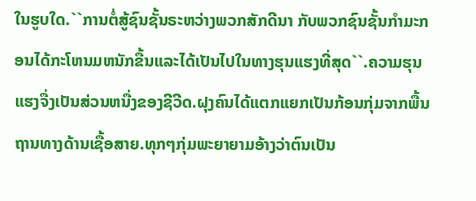ໃນຮູບໃດ.``ການຕໍ່ສູ້ຊົນຊັ້ນຣະຫວ່າງພວກສັກດີນາ ກັບພວກຊົນຊັ້ນກຳມະກອນໄດ້ກະໂຫນມຫນັກຂື້ນແລະໄດ້ເປັນໄປໃນທາງຮຸນແຮງທີ່ສຸດ``.ຄວາມຮຸນແຮງຈື່ງເປັນສ່ວນຫນື່ງຂອງຊີວີດ.ຝຸງຄົນໄດ້ແຕກແຍກເປັນກ້ອນກຸ່ມຈາກພື້ນຖານທາງດ້ານເຊື້ອສາຍ.ທຸກໆກຸ່ມພະຍາຍາມອ້າງວ່າຕົນເປັນ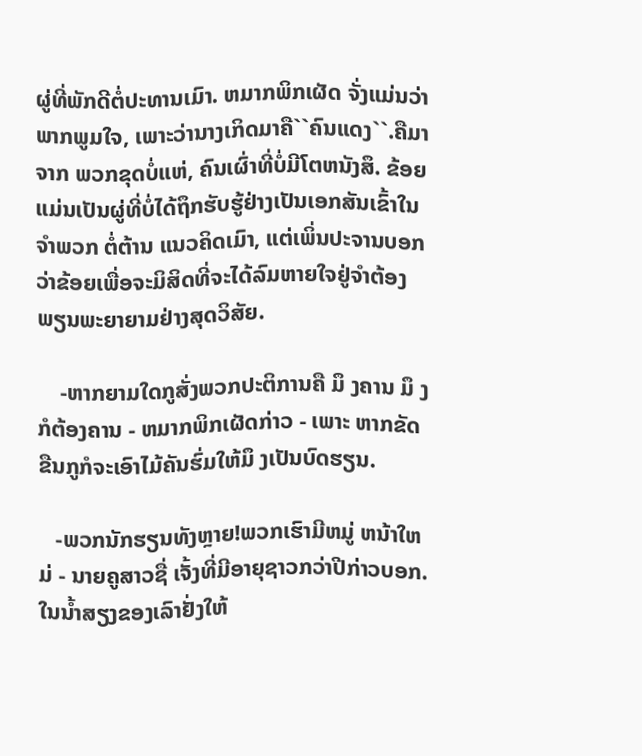ຜູ່ທີ່ພັກດີຕໍ່ປະທານເມົາ. ຫມາກພິກເຜັດ ຈັ່ງແມ່ນວ່າພາກພູມໃຈ, ເພາະວ່ານາງເກິດມາຄື``ຄົນແດງ``.ຄືມາ ຈາກ ພວກຂຸດບໍ່ແຫ່, ຄົນເຜົ່າທີ່ບໍ່ມີໂຕຫນັງສຶ. ຂ້ອຍແມ່ນເປັນຜູ່ທີ່ບໍ່ໄດ້ຖຶກຮັບຮູ້ຢ່າງເປັນເອກສັນເຂົ້າໃນຈຳພວກ ຕໍ່ຕ້ານ ແນວຄິດເມົາ, ແຕ່ເພິ່ນປະຈານບອກວ່າຂ້ອຍເພື່ອຈະມິສິດທີ່ຈະໄດ້ລົມຫາຍໃຈຢູ່ຈຳຕ້ອງພຽນພະຍາຍາມຢ່າງສຸດວິສັຍ.

    -ຫາກຍາມໃດກູສັ່ງພວກປະຕິການຄື ມຶ ງຄານ ມຶ ງກໍຕ້ອງຄານ - ຫມາກພິກເຜັດກ່າວ - ເພາະ ຫາກຂັດຂືນກູກໍຈະເອົາໄມ້ຄັນຮົ່ມໃຫ້ມຶ ງເປັນບົດຮຽນ.

   -ພວກນັກຮຽນທັງຫຼາຍ!ພວກເຮົາມີຫມູ່ ຫນ້າໃຫມ່ - ນາຍຄູສາວຊື່ ເຈັ້ງທີ່ມີອາຍຸຊາວກວ່າປີກ່າວບອກ. ໃນນ້ຳສຽງຂອງເລົາຢັ່ງໃຫ້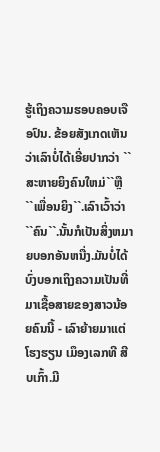ຮູ້ເຖິງຄວາມຮອບຄອບເຈືອປົນ. ຂ້ອຍສັງເກດເຫັນວ່າເລົາບໍ່ໄດ້ເອີ່ຍປາກວ່າ ``ສະຫາຍຍິງຄົນໃຫມ່``ຫຼື ``ເພື່ອນຍິງ``.ເລົາເວົ້າວ່າ ``ຄົນ``.ນັ້ນກໍເປັນສິ່ງຫມາຍບອກອັນຫນື່ງ.ມັນບໍ່ໄດ້ບົ່ງບອກເຖິງຄວາມເປັນທີ່ມາເຊື້ອສາຍຂອງສາວນ້ອຍຄົນນີ້ - ເລົາຍ້າຍມາແຕ່ໂຮງຮຽນ ເມຶອງເລກທີ ສີບເກົ້າ.ມີ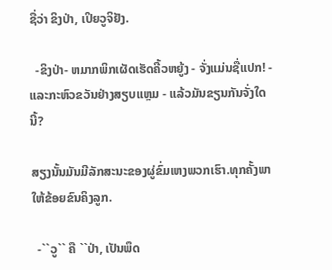ຊື່ວ່າ ຂິງປ່າ, ເປິຍວູຈິຢັງ.

  -ຂິງປ່າ- ຫມາກພິກເຜັດເຮັດຄີ້ວຫຍູ້ງ - ຈັ່ງແມ່ນຊື່ແປກ! - ແລະກະຫົວຂວັນຢ່າງສຽບແຫຼມ - ແລ້ວມັນຂຽນກັນຈັ່ງໃດນີ້?

ສຽງນັ້ນມັນມີລັກສະນະຂອງຜູ່ຂົ່ມເຫງພວກເຮົາ.ທຸກຄັ້ງພາໃຫ້ຂ້ອຍຂົນຄິງລູກ.

  -``ວູ`` ຄື ``ປ່າ, ເປັນພຶດ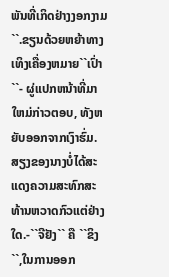ພັນທີ່ເກິດຢ່າງງອກງາມ``.ຂຽນດ້ວຍຫຍ້າທາງເທິງເຄື່ອງຫມາຍ``ເປົ່າ``- ຜູ່ແປກຫນ້າທີ່ມາໃຫມ່ກ່າວຕອບ, ທັງຫຍັບອອກຈາກເງົາຮົ່ມ.ສຽງຂອງນາງບໍ່ໄດ້ສະແດງຄວາມສະທົກສະທ້ານຫວາດກົວແຕ່ຢ່າງໃດ.-``ຈີຢັງ`` ຄື ``ຂິງ``,ໃນການອອກ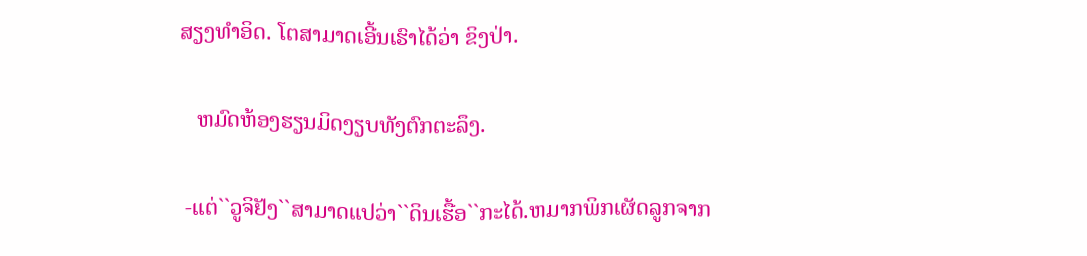ສຽງທຳອິດ. ໂຕສາມາດເອີ້ນເຮົາໄດ້ວ່າ ຂິງປ່າ.

   ຫມົດຫ້ອງຮຽນມິດງຽບທັງຕົກຕະລຶງ.

 -ແຕ່``ວູຈິຢັງ``ສາມາດແປວ່າ``ດິນເຮື້ອ``ກະໄດ້.ຫມາກພິກເຜັດລູກຈາກ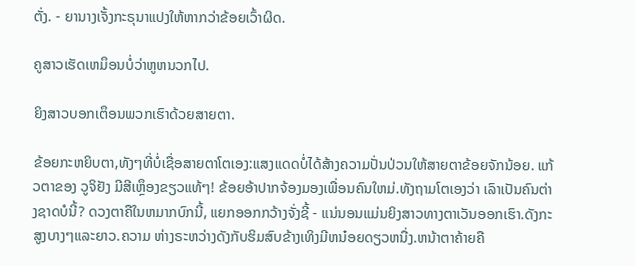ຕັ່ງ. - ຍານາງເຈັ້ງກະຣຸນາແປງໃຫ້ຫາກວ່າຂ້ອຍເວົ້າຜິດ.

ຄູສາວເຮັດເຫມຶອນບໍ່ວ່າຫູຫນວກໄປ.

ຍິງສາວບອກເຕຶອນພວກເຮົາດ້ວຍສາຍຕາ.

ຂ້ອຍກະຫຍິບຕາ,ທັງໆທີ່ບໍ່ເຊື່ອສາຍຕາໂຕເອງ:ແສງແດດບໍ່ໄດ້ສ້າງຄວາມປັ່ນປ່ວນໃຫ້ສາຍຕາຂ້ອຍຈັກນ້ອຍ. ແກ້ວຕາຂອງ ວູຈິຢັງ ມີສີເຫຼຶອງຂຽວແທ້ໆ! ຂ້ອຍອ້າປາກຈ້ອງມອງເພື່ອນຄົນໃຫມ່.ທັງຖາມໂຕເອງວ່າ ເລົາເປັນຄົນຕ່າງຊາດບໍນີ້? ດວງຕາຄືໃນຫມາກບົກນີ້, ແຍກອອກກວ້າງຈັ່ງຊີ້ - ແນ່ນອນແມ່ນຍິງສາວທາງຕາເວັນອອກເຮົາ.ດັງກະສູງບາງໆແລະຍາວ.ຄວາມ ຫ່າງຣະຫວ່າງດັງກັບຮິມສົບຂ້າງເທິງມີຫນ໋ອຍດຽວຫນື່ງ.ຫນ້າຕາຄ້າຍຄື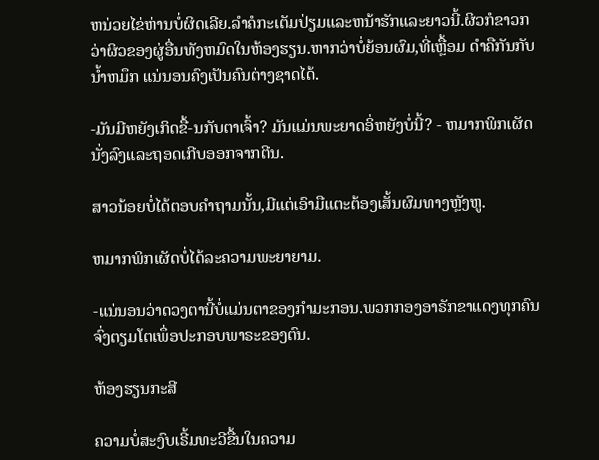ຫນ່ວຍໄຂ່ຫ່ານບໍ່ຜິດເລີຍ.ລຳຄໍກະເຕັມປ່ຽມແລະຫນ້າຮັກແລະຍາວນີ້.ຜິວກໍຂາວກວ່າຜິວຂອງຜູ່ອື່ນທັງຫມົດໃນຫ້ອງຮຽນ.ຫາກວ່າບໍ່ຍ້ອນຜົມ,ທີ່ເຫຼື້ອມ ດຳຄືກັນກັບນ້ຳຫມຶກ ແນ່ນອນຄົງເປັນຄົນຕ່າງຊາດໄດ້.

-ມັນມີຫຍັງເກິດຂື້-ນກັບຕາເຈົ້າ? ມັນແມ່ນພະຍາດອິ່ຫຍັງບໍ່ນີ້? - ຫມາກພິກເຜັດນັ່ງລົງແລະຖອດເກີບອອກຈາກຕີນ.

ສາວນ້ອຍບໍ່ໄດ້ຕອບຄຳຖາມນັ້ນ,ມີແຕ່ເອົາມືແຕະຕ້ອງເສັ້ນຜົມທາງຫຼັງຫູ.

ຫມາກພິກເຜັດບໍ່ໄດ້ລະຄວາມພະຍາຍາມ.

-ແນ່ນອນວ່າດວງຕານີ້ບໍ່ແມ່ນຕາຂອງກຳມະກອນ.ພວກກອງອາຣັກຂາແດງທຸກຄົນຈົ່ງຕຽມໂຕເພຶ່ອປະກອບພາຣະຂອງຕົນ.

ຫ້ອງຮຽນກະສີ

ຄວາມບໍ່ສະງົບເຣີ້ມທະວີຂື້ນໃນຄວາມ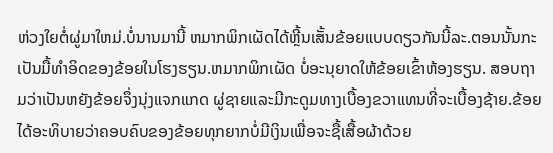ຫ່ວງໃຍຕໍ່ຜູ່ມາໃຫມ່.ບໍ່ນານມານີ້ ຫມາກພິກເຜັດໄດ້ຫຼີ້ນເສັ້ນຂ້ອຍແບບດຽວກັນນີ້ລະ.ຕອນນັ້ນກະເປັນມື້ທຳອິດຂອງຂ້ອຍໃນໂຮງຮຽນ.ຫມາກພິກເຜັດ ບໍ່ອະນຸຍາດໃຫ້ຂ້ອຍເຂົ້າຫ້ອງຮຽນ. ສອບຖາມວ່າເປັນຫຍັງຂ້ອຍຈຶ່ງນຸ່ງແຈກແກດ ຜູ່ຊາຍແລະມີກະດູມທາງເບື້ອງຂວາແທນທີ່ຈະເບື້ອງຊ້າຍ.ຂ້ອຍໄດ້ອະທິບາຍວ່າຄອບຄົບຂອງຂ້ອຍທຸກຍາກບໍ່ມີເງິນເພື່ອຈະຊື້ເສື້ອຜ້າດ້ວຍ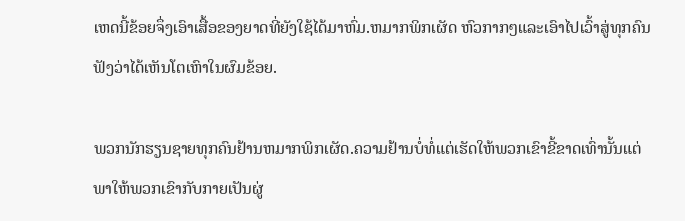ເຫດນີ້ຂ້ອຍຈຶ່ງເອົາເສື້ອຂອງຍາດທີ່ຍັງໃຊ້ໄດ້ມາຫົ່ມ.ຫມາກພິກເຜັດ ຫົວກາກໆແລະເອົາໄປເວົ້າສູ່ທຸກຄົນຟັງວ່າໄດ້ເຫັນໂຕເຫົາໃນຜົມຂ້ອຍ.

ພວກນັກຮຽນຊາຍທຸກຄົນຢ້ານຫມາກພິກເຜັດ.ຄວາມຢ້ານບໍ່ທໍ່ແຕ່ເຮັດໃຫ້ພວກເຂົາຂີ້ຂາດເທົ່ານັ້ນແຕ່ພາໃຫ້ພວກເຂົາກັບກາຍເປັນຜູ່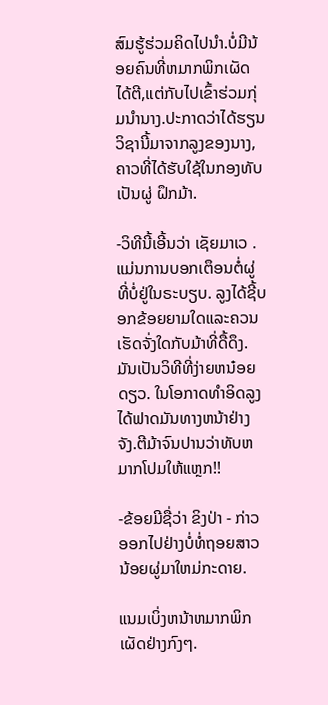ສົມຮູ້ຮ່ວມຄິດໄປນຳ.ບໍ່ມີນ້ອຍຄົນທີ່ຫມາກພິກເຜັດໄດ້ຕີ,ແຕ່ກັບໄປເຂົ້າຮ່ວມກຸ່ມນຳນາງ.ປະກາດວ່າໄດ້ຮຽນວິຊານີ້ມາຈາກລູງຂອງນາງ,ຄາວທີ່ໄດ້ຮັບໃຊ້ໃນກອງທັບເປັນຜູ່ ຝຶກມ້າ.

-ວິທີນີ້ເອີ້ນວ່າ ເຊັຍມາເວ .ແມ່ນການບອກເຕຶອນຕໍ່ຜູ່ທີ່ບໍ່ຢູ່ໃນຣະບຽບ. ລູງໄດ້ຊີ້ບອກຂ້ອຍຍາມໃດແລະຄວນເຮັດຈັ່ງໃດກັບມ້າທີ່ດື້ດຶງ.ມັນເປັນວິທີທີ່ງ່າຍຫນ໋ອຍດຽວ. ໃນໂອກາດທຳອິດລູງໄດ້ຟາດມັນທາງຫນ້າຢ່າງຈັງ.ຕີມ້າຈົນປານວ່າທັບຫມາກໂປມໃຫ້ແຫຼກ!!

-ຂ້ອຍມີຊື່ວ່າ ຂິງປ່າ - ກ່າວອອກໄປຢ່າງບໍ່ທໍ່ຖອຍສາວນ້ອຍຜູ່ມາໃຫມ່ກະດາຍ.

ແນມເບິ່ງຫນ້າຫມາກພິກເຜັດຢ່າງກົງໆ.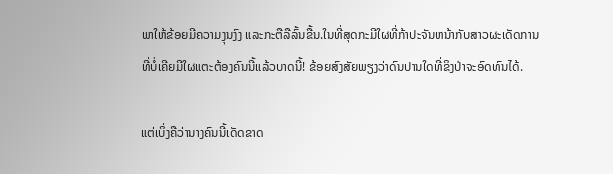ພາໃຫ້ຂ້ອຍມີຄວາມງຸນງົງ ແລະກະຕືລືລົ້ນຂື້ນ.ໃນທີ່ສຸດກະມີໃຜທີ່ກ້າປະຈັນຫນ້າກັບສາວຜະເດັດການທີ່ບໍ່ເຄີຍມີໃຜແຕະຕ້ອງຄົນນີ້ແລ້ວບາດນີ້! ຂ້ອຍສົງສັຍພຽງວ່າດົນປານໃດທີ່ຂິງປ່າຈະອົດທົນໄດ້.

ແຕ່ເບິ່ງຄືວ່ານາງຄົນນີ້ເດັດຂາດ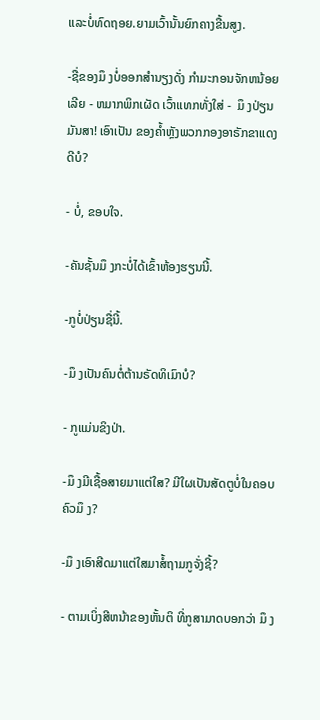ແລະບໍ່ທົດຖອຍ.ຍາມເວົ້ານັ້ນຍົກຄາງຂື້ນສູງ.

-ຊື່ຂອງມຶ ງບໍ່ອອກສຳນຽງດັ່ງ ກຳມະກອນຈັກຫນ້ອຍເລີຍ - ຫມາກພິກເຜັດ ເວົ້າແທກທັ່ງໃສ່ -  ມຶ ງປ່ຽນມັນສາ! ເອົາເປັນ ຂອງຄ້ຳຫຼັງພວກກອງອາຣັກຂາແດງດີບໍ?

- ບໍ່, ຂອບໃຈ.

-ຄັນຊັ້ນມຶ ງກະບໍ່ໄດ້ເຂົ້າຫ້ອງຮຽນນີ້.

-ກູບໍ່ປ່ຽນຊື່ນີ້.

-ມຶ ງເປັນຄົນຕໍ່ຕ້ານຣັດທິເມົາບໍ?

- ກູແມ່ນຂິງປ່າ.

-ມຶ ງມີເຊື້ອສາຍມາແຕ່ໃສ? ມີໃຜເປັນສັດຕູບໍ່ໃນຄອບຄົວມຶ ງ?

-ມຶ ງເອົາສີດມາແຕ່ໃສມາສໍ້ຖາມກູຈັ່ງຊີ້?

- ຕາມເບິ່ງສີຫນ້າຂອງຫັ້ນຕິ ທີ່ກູສາມາດບອກວ່າ ມຶ ງ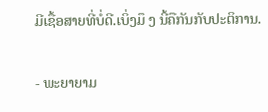ມີເຊື້ອສາຍທີ່ບໍ່ດີ.ເບິ່ງມຶ ງ ນີ້ຄືກັນກັບປະຕິການ.

- ພະຍາຍາມ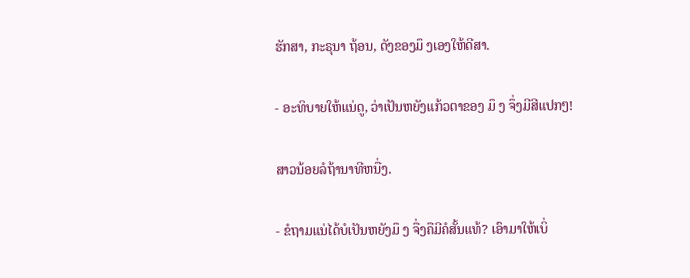ຮັກສາ, ກະຣຸນາ ຖ້ອນ, ດັງຂອງມຶ ງເອງໃຫ້ດີສາ.

- ອະທິບາຍໃຫ້ແນ່ດູ, ວ່າເປັນຫຍັງແກ້ວຕາຂອງ ມຶ ງ ຈຶ່ງມີສີແປກໆ!

ສາວນ້ອຍລໍຖ້ານາທີຫນື່ງ.

- ຂໍຖາມແນ່ໄດ້ບໍເປັນຫຍັງມຶ ງ ຈື່ງຄືມີຄໍສັ້ນແທ້? ເອົາມາໃຫ້ເບິ່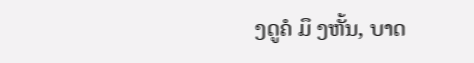ງດູຄໍ ມຶ ງຫັ້ນ, ບາດ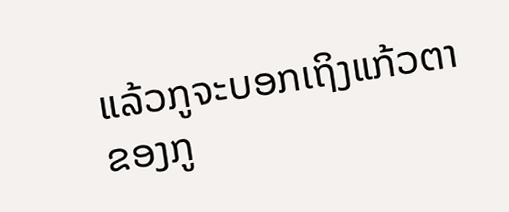ແລ້ວກູຈະບອກເຖິງແກ້ວຕາຂອງກູ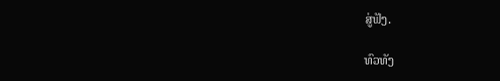ສູ່ຟັງ.

ທົວທັງ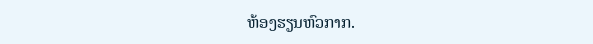ຫ້ອງຮຽນຫົວກາກ.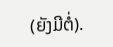(ຍັງມີຕໍ່).